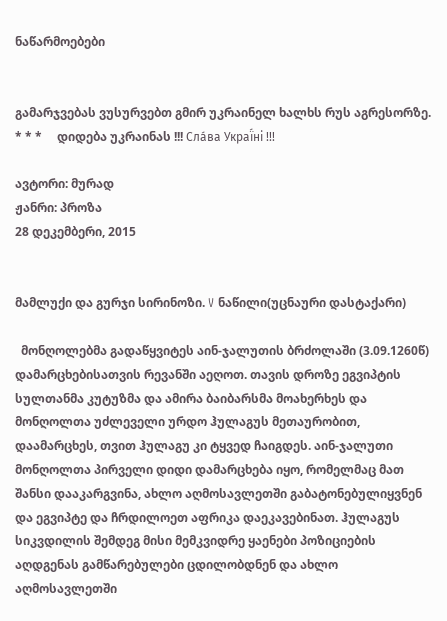ნაწარმოებები


გამარჯვებას ვუსურვებთ გმირ უკრაინელ ხალხს რუს აგრესორზე.     * * *     დიდება უკრაინას !!! Сла́ва Украї́ні !!!

ავტორი: მურად
ჟანრი: პროზა
28 დეკემბერი, 2015


მამლუქი და გურჯი სირინოზი. V ნაწილი(უცნაური დასტაქარი)

  მონღოლებმა გადაწყვიტეს აინ-ჯალუთის ბრძოლაში (3.09.1260წ) დამარცხებისათვის რევანში აეღოთ. თავის დროზე ეგვიპტის სულთანმა კუტუზმა და ამირა ბაიბარსმა მოახერხეს და მონღოლთა უძლეველი ურდო ჰულაგუს მეთაურობით, დაამარცხეს, თვით ჰულაგუ კი ტყვედ ჩაიგდეს. აინ-ჯალუთი მონღოლთა პირველი დიდი დამარცხება იყო, რომელმაც მათ შანსი დააკარგვინა, ახლო აღმოსავლეთში გაბატონებულიყვნენ და ეგვიპტე და ჩრდილოეთ აფრიკა დაეკავებინათ. ჰულაგუს სიკვდილის შემდეგ მისი მემკვიდრე ყაენები პოზიციების აღდგენას გამწარებულები ცდილობდნენ და ახლო აღმოსავლეთში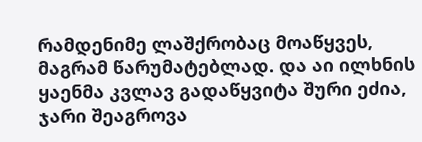რამდენიმე ლაშქრობაც მოაწყვეს, მაგრამ წარუმატებლად. და აი ილხნის ყაენმა კვლავ გადაწყვიტა შური ეძია, ჯარი შეაგროვა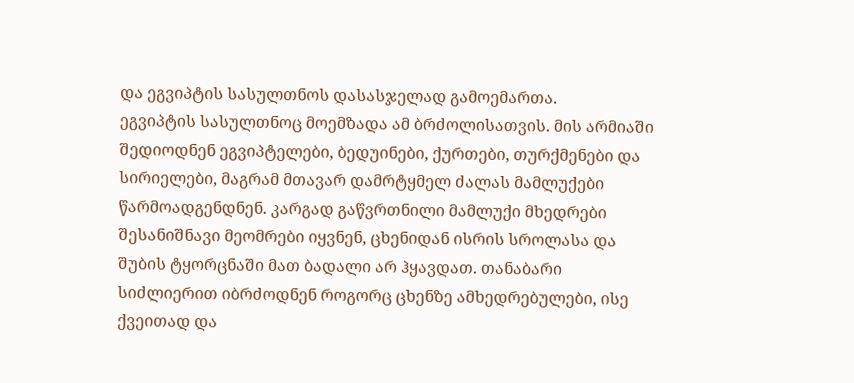და ეგვიპტის სასულთნოს დასასჯელად გამოემართა.
ეგვიპტის სასულთნოც მოემზადა ამ ბრძოლისათვის. მის არმიაში შედიოდნენ ეგვიპტელები, ბედუინები, ქურთები, თურქმენები და სირიელები, მაგრამ მთავარ დამრტყმელ ძალას მამლუქები წარმოადგენდნენ. კარგად გაწვრთნილი მამლუქი მხედრები შესანიშნავი მეომრები იყვნენ, ცხენიდან ისრის სროლასა და შუბის ტყორცნაში მათ ბადალი არ ჰყავდათ. თანაბარი სიძლიერით იბრძოდნენ როგორც ცხენზე ამხედრებულები, ისე ქვეითად და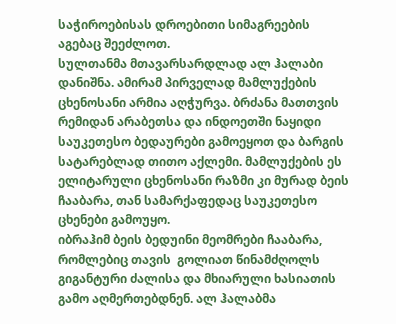საჭიროებისას დროებითი სიმაგრეების აგებაც შეეძლოთ.
სულთანმა მთავარსარდლად ალ ჰალაბი დანიშნა. ამირამ პირველად მამლუქების ცხენოსანი არმია აღჭურვა. ბრძანა მათთვის რემიდან არაბეთსა და ინდოეთში ნაყიდი საუკეთესო ბედაურები გამოეყოთ და ბარგის სატარებლად თითო აქლემი. მამლუქების ეს ელიტარული ცხენოსანი რაზმი კი მურად ბეის ჩააბარა, თან სამარქაფედაც საუკეთესო ცხენები გამოუყო.
იბრაჰიმ ბეის ბედუინი მეომრები ჩააბარა, რომლებიც თავის  გოლიათ წინამძღოლს გიგანტური ძალისა და მხიარული ხასიათის გამო აღმერთებდნენ. ალ ჰალაბმა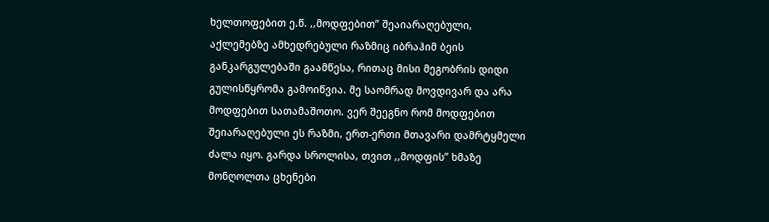ხელთოფებით ე.წ. ,,მოდფებით” შეაიარაღებული, აქლემებზე ამხედრებული რაზმიც იბრაჰიმ ბეის განკარგულებაში გაამწესა, რითაც მისი მეგობრის დიდი გულისწყრომა გამოიწვია. მე საომრად მოვდივარ და არა მოდფებით სათამაშოთო. ვერ შეეგნო რომ მოდფებით შეიარაღებული ეს რაზმი, ერთ-ერთი მთავარი დამრტყმელი ძალა იყო. გარდა სროლისა, თვით ,,მოდფის” ხმაზე მონღოლთა ცხენები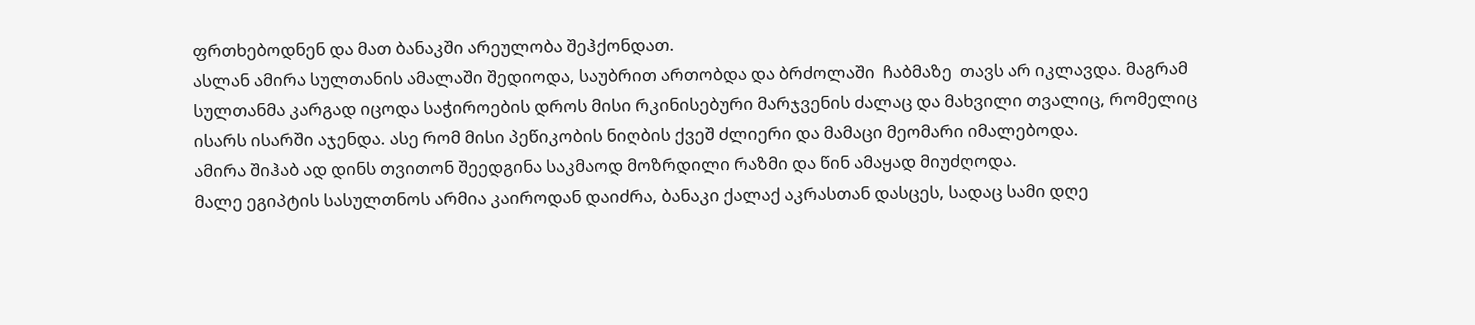ფრთხებოდნენ და მათ ბანაკში არეულობა შეჰქონდათ.
ასლან ამირა სულთანის ამალაში შედიოდა, საუბრით ართობდა და ბრძოლაში  ჩაბმაზე  თავს არ იკლავდა. მაგრამ სულთანმა კარგად იცოდა საჭიროების დროს მისი რკინისებური მარჯვენის ძალაც და მახვილი თვალიც, რომელიც ისარს ისარში აჯენდა. ასე რომ მისი პეწიკობის ნიღბის ქვეშ ძლიერი და მამაცი მეომარი იმალებოდა.
ამირა შიჰაბ ად დინს თვითონ შეედგინა საკმაოდ მოზრდილი რაზმი და წინ ამაყად მიუძღოდა.
მალე ეგიპტის სასულთნოს არმია კაიროდან დაიძრა, ბანაკი ქალაქ აკრასთან დასცეს, სადაც სამი დღე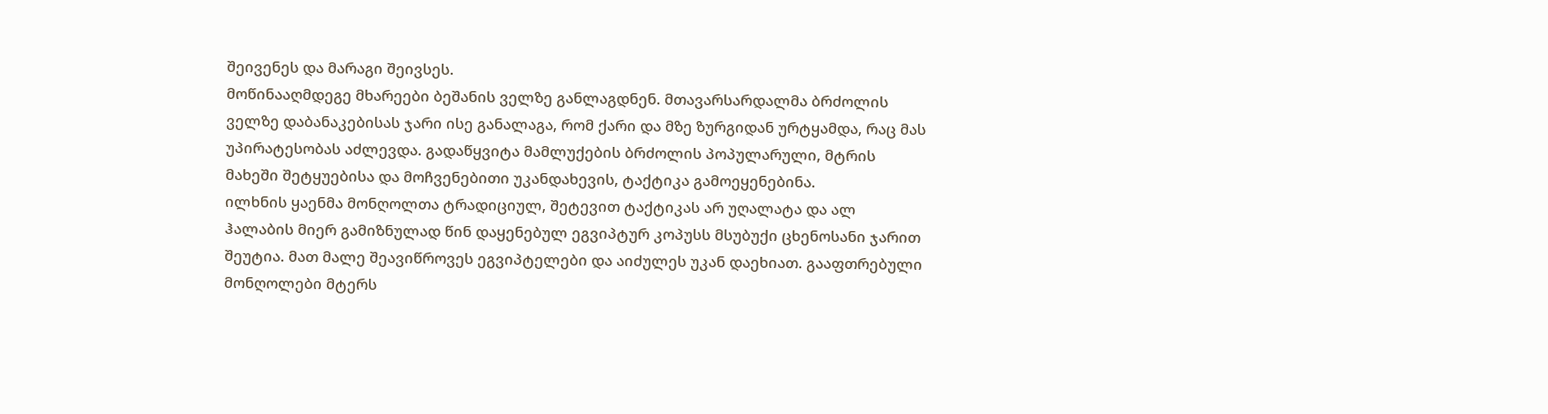შეივენეს და მარაგი შეივსეს.
მოწინააღმდეგე მხარეები ბეშანის ველზე განლაგდნენ. მთავარსარდალმა ბრძოლის ველზე დაბანაკებისას ჯარი ისე განალაგა, რომ ქარი და მზე ზურგიდან ურტყამდა, რაც მას უპირატესობას აძლევდა. გადაწყვიტა მამლუქების ბრძოლის პოპულარული, მტრის მახეში შეტყუებისა და მოჩვენებითი უკანდახევის, ტაქტიკა გამოეყენებინა.
ილხნის ყაენმა მონღოლთა ტრადიციულ, შეტევით ტაქტიკას არ უღალატა და ალ ჰალაბის მიერ გამიზნულად წინ დაყენებულ ეგვიპტურ კოპუსს მსუბუქი ცხენოსანი ჯარით შეუტია. მათ მალე შეავიწროვეს ეგვიპტელები და აიძულეს უკან დაეხიათ. გააფთრებული მონღოლები მტერს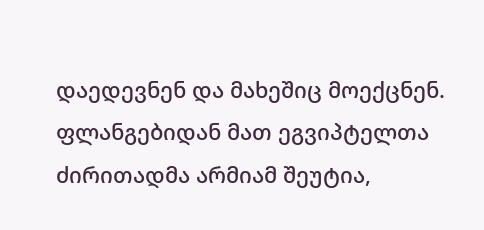დაედევნენ და მახეშიც მოექცნენ. ფლანგებიდან მათ ეგვიპტელთა ძირითადმა არმიამ შეუტია,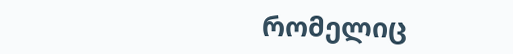რომელიც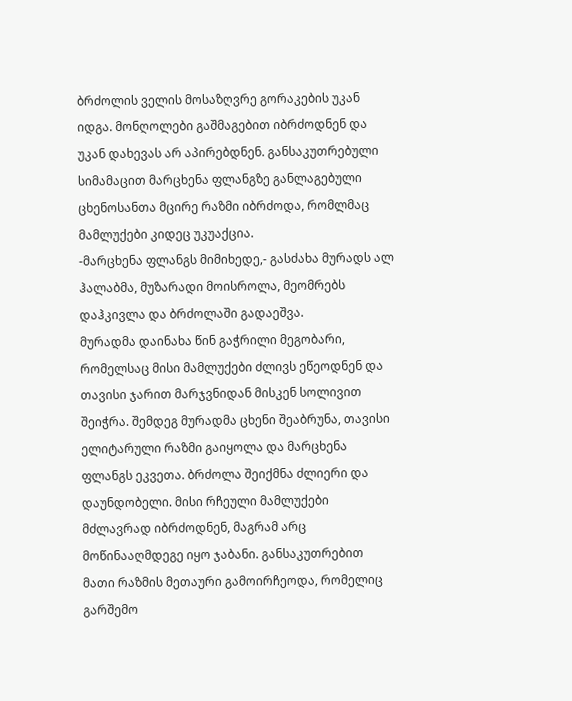ბრძოლის ველის მოსაზღვრე გორაკების უკან იდგა. მონღოლები გაშმაგებით იბრძოდნენ და უკან დახევას არ აპირებდნენ. განსაკუთრებული სიმამაცით მარცხენა ფლანგზე განლაგებული ცხენოსანთა მცირე რაზმი იბრძოდა, რომლმაც მამლუქები კიდეც უკუაქცია.
-მარცხენა ფლანგს მიმიხედე,- გასძახა მურადს ალ ჰალაბმა, მუზარადი მოისროლა, მეომრებს დაჰკივლა და ბრძოლაში გადაეშვა.
მურადმა დაინახა წინ გაჭრილი მეგობარი, რომელსაც მისი მამლუქები ძლივს ეწეოდნენ და თავისი ჯარით მარჯვნიდან მისკენ სოლივით შეიჭრა. შემდეგ მურადმა ცხენი შეაბრუნა, თავისი ელიტარული რაზმი გაიყოლა და მარცხენა ფლანგს ეკვეთა. ბრძოლა შეიქმნა ძლიერი და დაუნდობელი. მისი რჩეული მამლუქები მძლავრად იბრძოდნენ, მაგრამ არც მოწინააღმდეგე იყო ჯაბანი. განსაკუთრებით მათი რაზმის მეთაური გამოირჩეოდა, რომელიც გარშემო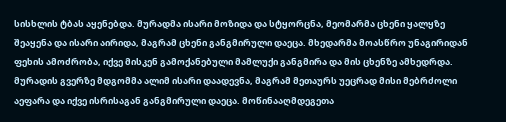სისხლის ტბას აყენებდა. მურადმა ისარი მოზიდა და სტყორცნა, მეომარმა ცხენი ყალყზე შეაყენა და ისარი აირიდა, მაგრამ ცხენი განგმირული დაეცა. მხედარმა მოასწრო უნაგირიდან ფეხის ამოძრობა, იქვე მისკენ გამოქანებული მამლუქი განგმირა და მის ცხენზე ამხედრდა. მურადის გვერზე მდგომმა ალიმ ისარი დაადევნა, მაგრამ მეთაურს უეცრად მისი მებრძოლი აეფარა და იქვე ისრისაგან განგმირული დაეცა. მოწინააღმდეგეთა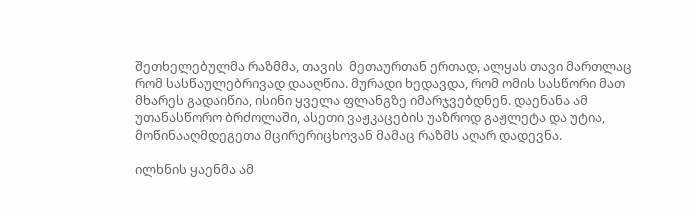შეთხელებულმა რაზმმა, თავის  მეთაურთან ერთად, ალყას თავი მართლაც რომ სასწაულებრივად დააღწია. მურადი ხედავდა, რომ ომის სასწორი მათ მხარეს გადაიწია, ისინი ყველა ფლანგზე იმარჯვებდნენ. დაენანა ამ უთანასწორო ბრძოლაში, ასეთი ვაჟკაცების უაზროდ გაჟლეტა და უტია, მოწინააღმდეგეთა მცირერიცხოვან მამაც რაზმს აღარ დადევნა.

ილხნის ყაენმა ამ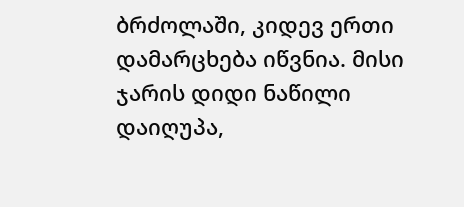ბრძოლაში, კიდევ ერთი დამარცხება იწვნია. მისი ჯარის დიდი ნაწილი დაიღუპა,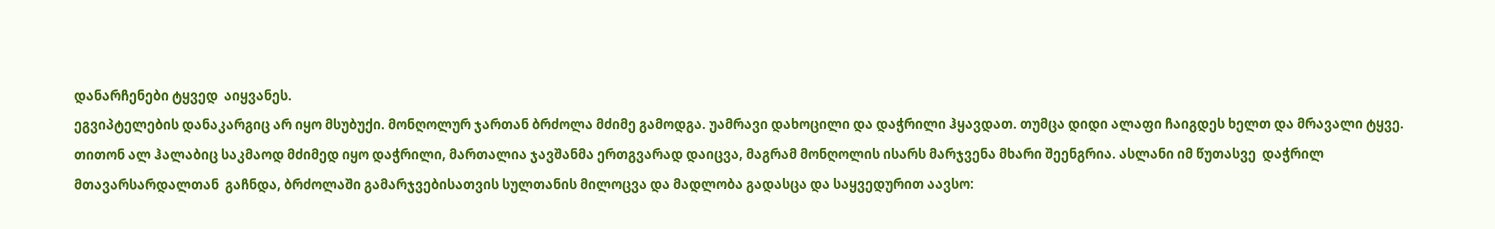დანარჩენები ტყვედ  აიყვანეს.
ეგვიპტელების დანაკარგიც არ იყო მსუბუქი. მონღოლურ ჯართან ბრძოლა მძიმე გამოდგა. უამრავი დახოცილი და დაჭრილი ჰყავდათ. თუმცა დიდი ალაფი ჩაიგდეს ხელთ და მრავალი ტყვე.
თითონ ალ ჰალაბიც საკმაოდ მძიმედ იყო დაჭრილი, მართალია ჯავშანმა ერთგვარად დაიცვა, მაგრამ მონღოლის ისარს მარჯვენა მხარი შეენგრია. ასლანი იმ წუთასვე  დაჭრილ მთავარსარდალთან  გაჩნდა, ბრძოლაში გამარჯვებისათვის სულთანის მილოცვა და მადლობა გადასცა და საყვედურით აავსო: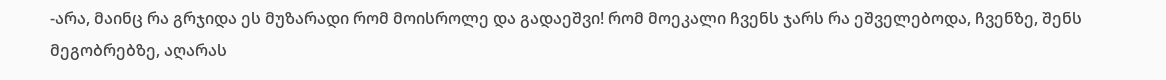-არა, მაინც რა გრჯიდა ეს მუზარადი რომ მოისროლე და გადაეშვი! რომ მოეკალი ჩვენს ჯარს რა ეშველებოდა, ჩვენზე, შენს მეგობრებზე, აღარას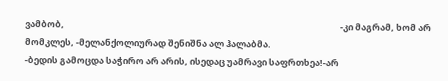ვამბობ,                                                                                                                                          -კი მაგრამ, ხომ არ მომკლეს, -მელანქოლიურად შენიშნა ალ ჰალაბმა.
-ბედის გამოცდა საჭირო არ არის, ისედაც უამრავი საფრთხეა!-არ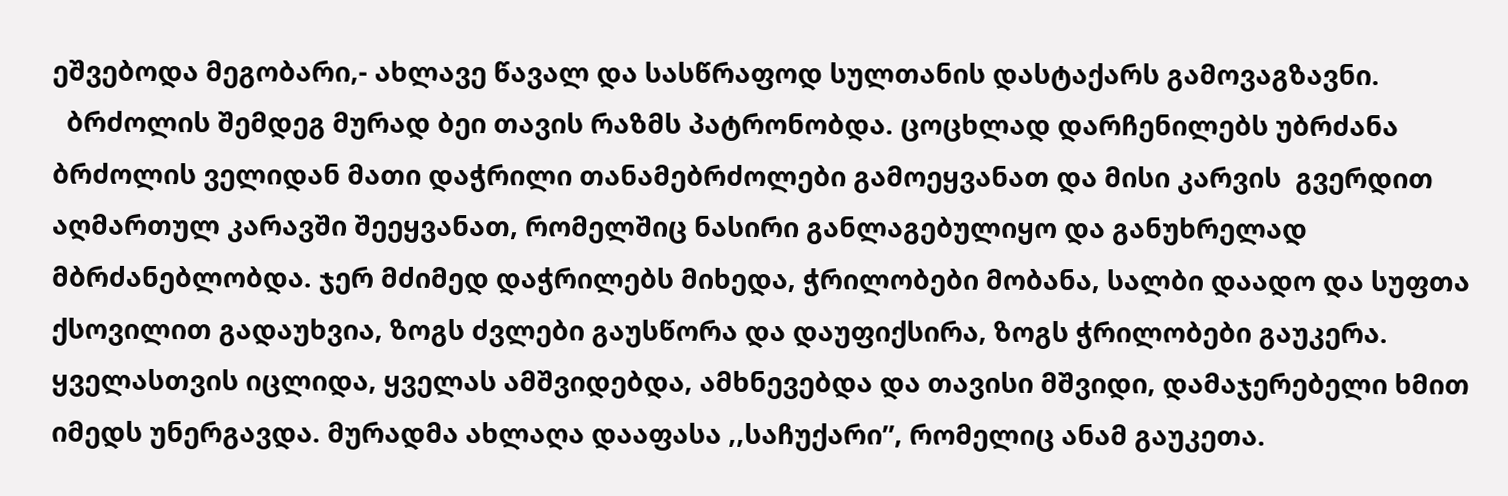ეშვებოდა მეგობარი,- ახლავე წავალ და სასწრაფოდ სულთანის დასტაქარს გამოვაგზავნი.
  ბრძოლის შემდეგ მურად ბეი თავის რაზმს პატრონობდა. ცოცხლად დარჩენილებს უბრძანა ბრძოლის ველიდან მათი დაჭრილი თანამებრძოლები გამოეყვანათ და მისი კარვის  გვერდით აღმართულ კარავში შეეყვანათ, რომელშიც ნასირი განლაგებულიყო და განუხრელად მბრძანებლობდა. ჯერ მძიმედ დაჭრილებს მიხედა, ჭრილობები მობანა, სალბი დაადო და სუფთა ქსოვილით გადაუხვია, ზოგს ძვლები გაუსწორა და დაუფიქსირა, ზოგს ჭრილობები გაუკერა. ყველასთვის იცლიდა, ყველას ამშვიდებდა, ამხნევებდა და თავისი მშვიდი, დამაჯერებელი ხმით იმედს უნერგავდა. მურადმა ახლაღა დააფასა ,,საჩუქარი”, რომელიც ანამ გაუკეთა.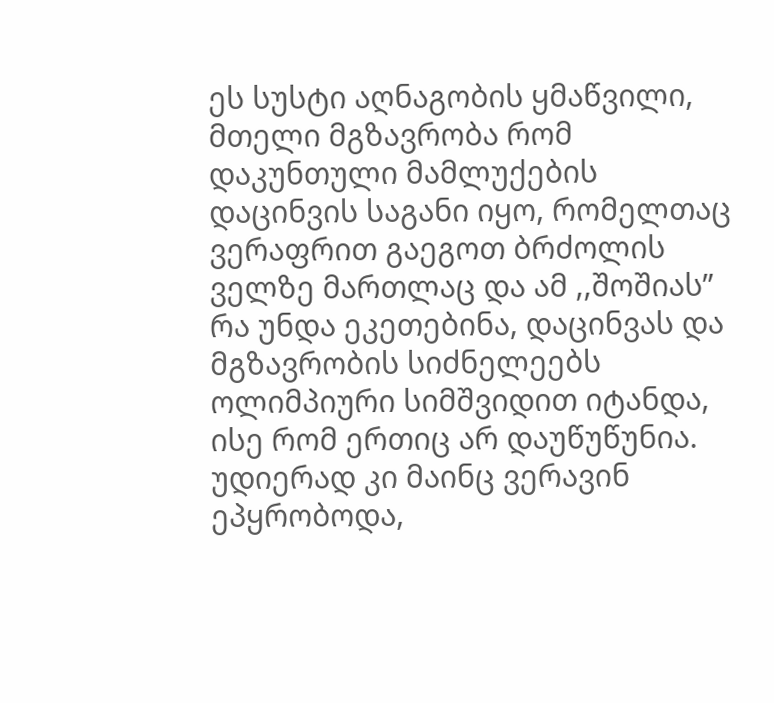ეს სუსტი აღნაგობის ყმაწვილი, მთელი მგზავრობა რომ დაკუნთული მამლუქების დაცინვის საგანი იყო, რომელთაც ვერაფრით გაეგოთ ბრძოლის ველზე მართლაც და ამ ,,შოშიას” რა უნდა ეკეთებინა, დაცინვას და მგზავრობის სიძნელეებს ოლიმპიური სიმშვიდით იტანდა, ისე რომ ერთიც არ დაუწუწუნია. უდიერად კი მაინც ვერავინ ეპყრობოდა,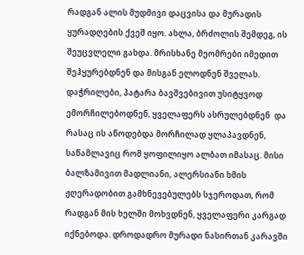რადგან ალის მუდმივი დაცვისა და მურადის ყურადღების ქვეშ იყო. ახლა, ბრძოლის შემდეგ, ის შეუცვლელი გახდა. მრისხანე მეომრები იმედით შეჰყურებდნენ და მისგან ელოდნენ შველას. დაჭრილები, პატარა ბავშვებივით უსიტყვოდ ემორჩილებოდნენ, ყველაფერს ასრულებდნენ  და რასაც ის აწოდებდა მორჩილად ყლაპავდნენ, საწამლავიც რომ ყოფილიყო ალბათ იმასაც. მისი ბალზამივით მადლიანი, ალერსიანი ხმის ჟღერადობით გამხნევებულებს სჯეროდათ, რომ რადგან მის ხელში მოხვდნენ, ყველაფერი კარგად იქნებოდა. დროდადრო მურადი ნასირთან კარავში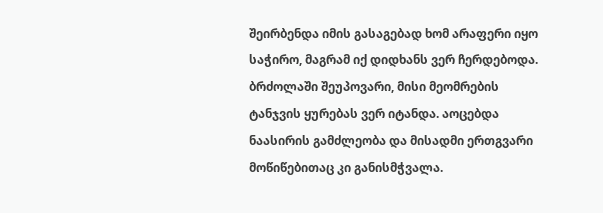შეირბენდა იმის გასაგებად ხომ არაფერი იყო საჭირო, მაგრამ იქ დიდხანს ვერ ჩერდებოდა. ბრძოლაში შეუპოვარი, მისი მეომრების ტანჯვის ყურებას ვერ იტანდა. აოცებდა  ნაასირის გამძლეობა და მისადმი ერთგვარი მოწიწებითაც კი განისმჭვალა.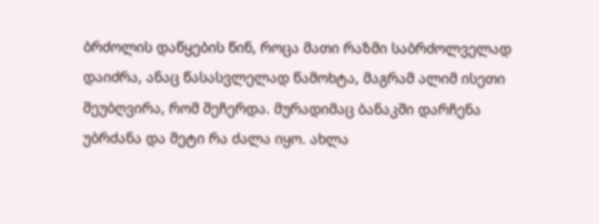ბრძოლის დაწყების წინ, როცა მათი რაზმი საბრძოლველად დაიძრა, ანაც წასასვლელად წამოხტა, მაგრამ ალიმ ისეთი შეუბღვირა, რომ შეჩერდა. მურადიმაც ბანაკში დარჩენა უბრძანა და მეტი რა ძალა იყო. ახლა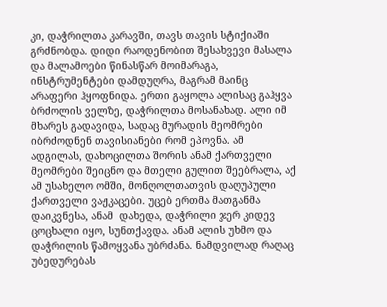კი, დაჭრილთა კარავში, თავს თავის სტიქიაში გრძნობდა. დიდი რაოდენობით შესახვევი მასალა და მალამოები წინასწარ მოიმარაგა, ინსტრუმენტები დამდუღრა, მაგრამ მაინც არაფერი ჰყოფნიდა. ერთი გაყოლა ალისაც გაჰყვა ბრძოლის ველზე, დაჭრილთა მოსანახად. ალი იმ მხარეს გადავიდა, სადაც მურადის მეომრები იბრძოდნენ თავისიანები რომ ეპოვნა. ამ ადგილას, დახოცილთა შორის ანამ ქართველი მეომრები შეიცნო და მთელი გულით შეებრალა, აქ ამ უსახელო ომში, მონღოლთათვის დაღუპული ქართველი ვაჟკაცები. უცებ ერთმა მათგანმა დაიკვნესა, ანამ  დახედა, დაჭრილი ჯერ კიდევ ცოცხალი იყო, სუნთქავდა. ანამ ალის უხმო და დაჭრილის წამოყვანა უბრძანა. ნამდვილად რაღაც უბედურებას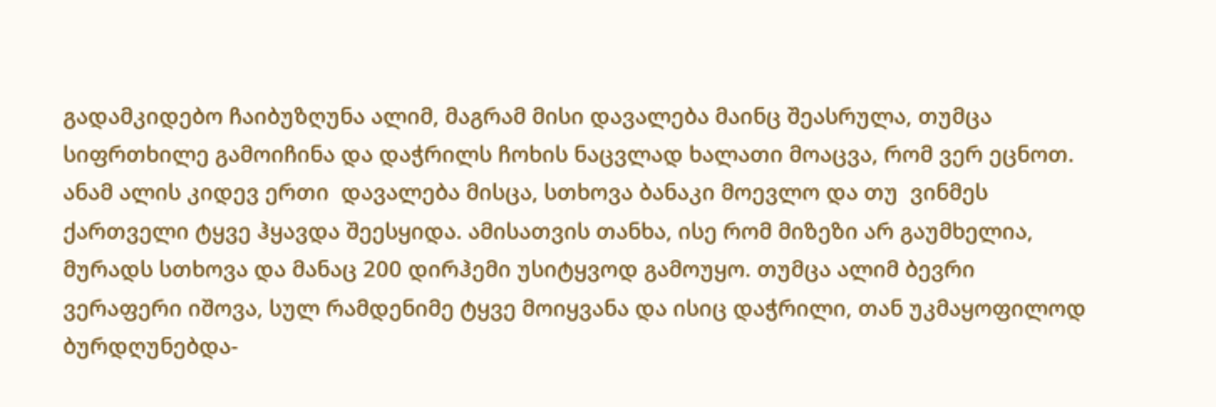გადამკიდებო ჩაიბუზღუნა ალიმ, მაგრამ მისი დავალება მაინც შეასრულა, თუმცა სიფრთხილე გამოიჩინა და დაჭრილს ჩოხის ნაცვლად ხალათი მოაცვა, რომ ვერ ეცნოთ. ანამ ალის კიდევ ერთი  დავალება მისცა, სთხოვა ბანაკი მოევლო და თუ  ვინმეს ქართველი ტყვე ჰყავდა შეესყიდა. ამისათვის თანხა, ისე რომ მიზეზი არ გაუმხელია, მურადს სთხოვა და მანაც 200 დირჰემი უსიტყვოდ გამოუყო. თუმცა ალიმ ბევრი ვერაფერი იშოვა, სულ რამდენიმე ტყვე მოიყვანა და ისიც დაჭრილი, თან უკმაყოფილოდ ბურდღუნებდა-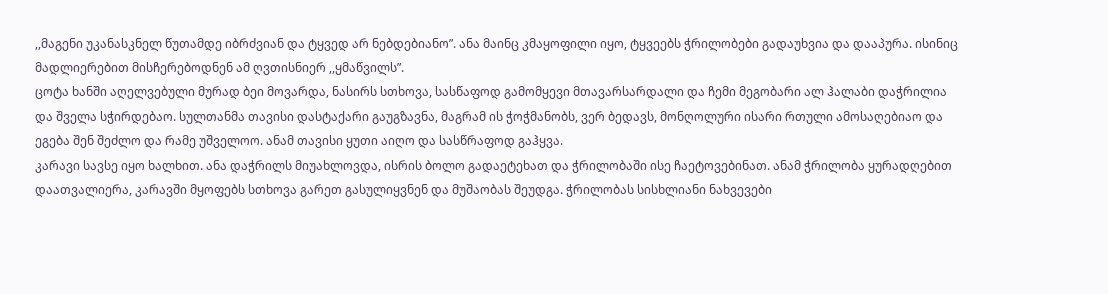,,მაგენი უკანასკნელ წუთამდე იბრძვიან და ტყვედ არ ნებდებიანო”. ანა მაინც კმაყოფილი იყო, ტყვეებს ჭრილობები გადაუხვია და დააპურა. ისინიც მადლიერებით მისჩერებოდნენ ამ ღვთისნიერ ,,ყმაწვილს”.
ცოტა ხანში აღელვებული მურად ბეი მოვარდა, ნასირს სთხოვა, სასწაფოდ გამომყევი მთავარსარდალი და ჩემი მეგობარი ალ ჰალაბი დაჭრილია და შველა სჭირდებაო. სულთანმა თავისი დასტაქარი გაუგზავნა, მაგრამ ის ჭოჭმანობს, ვერ ბედავს, მონღოლური ისარი რთული ამოსაღებიაო და ეგება შენ შეძლო და რამე უშველოო. ანამ თავისი ყუთი აიღო და სასწრაფოდ გაჰყვა.
კარავი სავსე იყო ხალხით. ანა დაჭრილს მიუახლოვდა, ისრის ბოლო გადაეტეხათ და ჭრილობაში ისე ჩაეტოვებინათ. ანამ ჭრილობა ყურადღებით დაათვალიერა, კარავში მყოფებს სთხოვა გარეთ გასულიყვნენ და მუშაობას შეუდგა. ჭრილობას სისხლიანი ნახვევები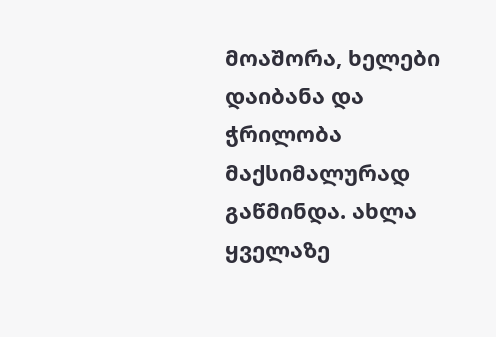მოაშორა, ხელები დაიბანა და ჭრილობა მაქსიმალურად გაწმინდა. ახლა ყველაზე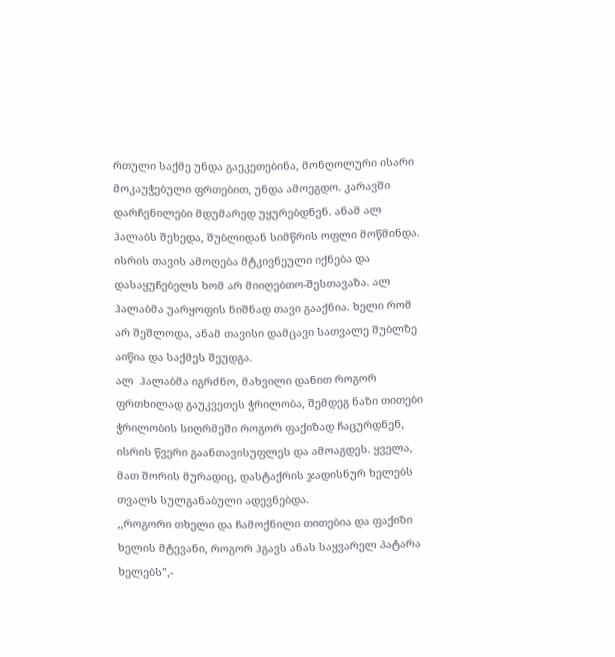რთული საქმე უნდა გაეკეთებინა, მონღოლური ისარი მოკაუჭებული ფრთებით, უნდა ამოეგდო. კარავში დარჩენილები მდუმარედ უყურებდნენ. ანამ ალ ჰალაბს შეხედა, შუბლიდან სიმწრის ოფლი მოწმინდა. ისრის თავის ამოღება მტკივნეული იქნება და დასაყუჩებელს ხომ არ მიიღებთო-შესთავაზა. ალ ჰალაბმა უარყოფის ნიშნად თავი გააქნია. ხელი რომ არ შეშლოდა, ანამ თავისი დამცავი სათვალე შუბლზე აიწია და საქმეს შეუდგა.
ალ  ჰალაბმა იგრძნო, მახვილი დანით როგორ ფრთხილად გაუკვეთეს ჭრილობა, შემდეგ ნაზი თითები ჭრილობის სიღრმეში როგორ ფაქიზად ჩაცურდნენ, ისრის წვერი გაანთავისუფლეს და ამოაგდეს. ყველა, მათ შორის მურადიც, დასტაქრის ჯადისნურ ხელებს თვალს სულგანაბული ადევნებდა.
,,როგორი თხელი და ჩამოქნილი თითებია და ფაქიზი ხელის მტევანი, როგორ ჰგავს ანას საყვარელ პატარა ხელებს”,-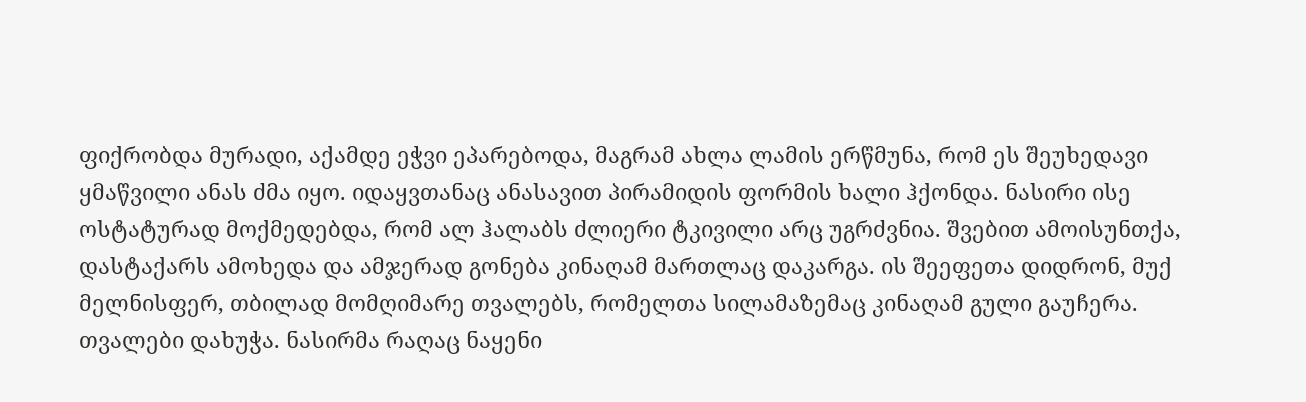ფიქრობდა მურადი, აქამდე ეჭვი ეპარებოდა, მაგრამ ახლა ლამის ერწმუნა, რომ ეს შეუხედავი ყმაწვილი ანას ძმა იყო. იდაყვთანაც ანასავით პირამიდის ფორმის ხალი ჰქონდა. ნასირი ისე ოსტატურად მოქმედებდა, რომ ალ ჰალაბს ძლიერი ტკივილი არც უგრძვნია. შვებით ამოისუნთქა, დასტაქარს ამოხედა და ამჯერად გონება კინაღამ მართლაც დაკარგა. ის შეეფეთა დიდრონ, მუქ მელნისფერ, თბილად მომღიმარე თვალებს, რომელთა სილამაზემაც კინაღამ გული გაუჩერა. თვალები დახუჭა. ნასირმა რაღაც ნაყენი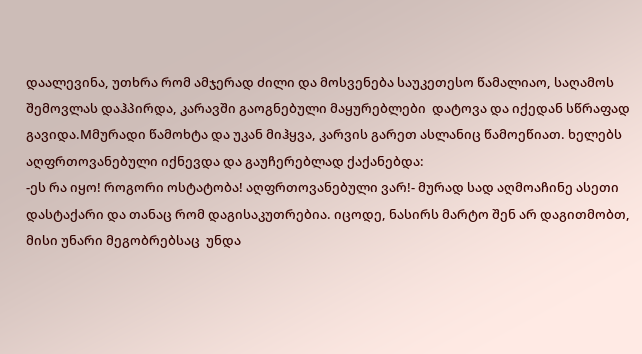დაალევინა, უთხრა რომ ამჯერად ძილი და მოსვენება საუკეთესო წამალიაო, საღამოს შემოვლას დაჰპირდა, კარავში გაოგნებული მაყურებლები  დატოვა და იქედან სწრაფად გავიდა.Mმურადი წამოხტა და უკან მიჰყვა, კარვის გარეთ ასლანიც წამოეწიათ. ხელებს აღფრთოვანებული იქნევდა და გაუჩერებლად ქაქანებდა:
-ეს რა იყო! როგორი ოსტატობა! აღფრთოვანებული ვარ!- მურად სად აღმოაჩინე ასეთი დასტაქარი და თანაც რომ დაგისაკუთრებია. იცოდე, ნასირს მარტო შენ არ დაგითმობთ, მისი უნარი მეგობრებსაც  უნდა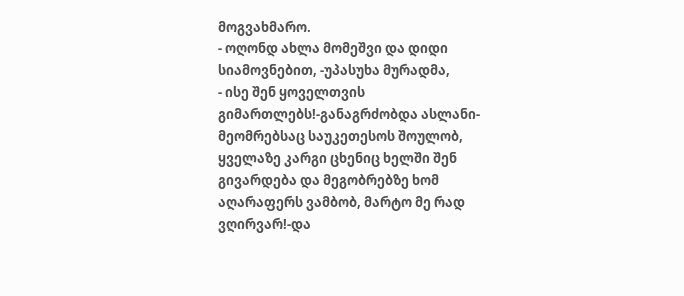მოგვახმარო.                                                                                                                                                                                                                                                                                                                                                                - ოღონდ ახლა მომეშვი და დიდი სიამოვნებით, -უპასუხა მურადმა,                                                                                                                                                                                                                                                                              - ისე შენ ყოველთვის გიმართლებს!-განაგრძობდა ასლანი- მეომრებსაც საუკეთესოს შოულობ, ყველაზე კარგი ცხენიც ხელში შენ გივარდება და მეგობრებზე ხომ აღარაფერს ვამბობ, მარტო მე რად ვღირვარ!-და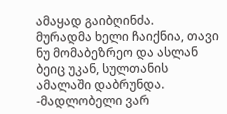ამაყად გაიბღინძა.
მურადმა ხელი ჩაიქნია, თავი ნუ მომაბეზრეო და ასლან ბეიც უკან, სულთანის ამალაში დაბრუნდა.
-მადლობელი ვარ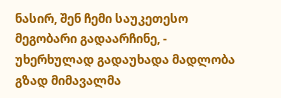ნასირ, შენ ჩემი საუკეთესო მეგობარი გადაარჩინე, - უხერხულად გადაუხადა მადლობა გზად მიმავალმა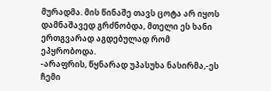მურადმა. მის წინაშე თავს ცოტა არ იყოს დამნაშავედ გრძნობდა, მთელი ეს ხანი ერთგვარად აგდებულად რომ ეპყრობოდა.
-არაფრის, წყნარად უპასუხა ნასირმა,-ეს ჩემი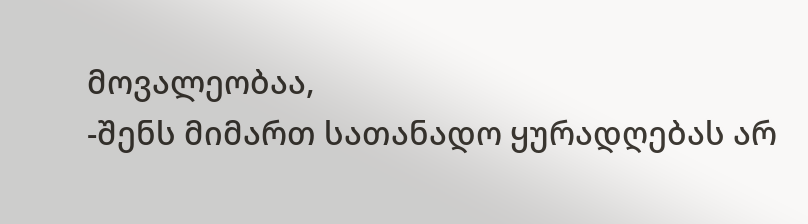მოვალეობაა,                                                                                                                                                                                                                                                                                                                  -შენს მიმართ სათანადო ყურადღებას არ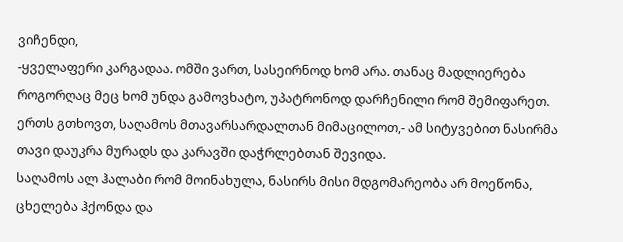ვიჩენდი,                                                                                                                                                                                                                                                                                                                                        -ყველაფერი კარგადაა. ომში ვართ, სასეირნოდ ხომ არა. თანაც მადლიერება როგორღაც მეც ხომ უნდა გამოვხატო, უპატრონოდ დარჩენილი რომ შემიფარეთ. ერთს გთხოვთ, საღამოს მთავარსარდალთან მიმაცილოთ,- ამ სიტyვებით ნასირმა თავი დაუკრა მურადს და კარავში დაჭრლებთან შევიდა.
საღამოს ალ ჰალაბი რომ მოინახულა, ნასირს მისი მდგომარეობა არ მოეწონა, ცხელება ჰქონდა და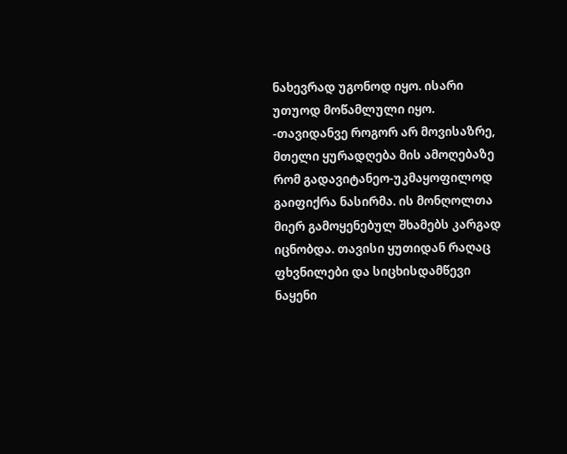ნახევრად უგონოდ იყო. ისარი უთუოდ მოწამლული იყო.                                                                                                          -თავიდანვე როგორ არ მოვისაზრე, მთელი ყურადღება მის ამოღებაზე რომ გადავიტანეო-უკმაყოფილოდ გაიფიქრა ნასირმა. ის მონღოლთა მიერ გამოყენებულ შხამებს კარგად იცნობდა. თავისი ყუთიდან რაღაც ფხვნილები და სიცხისდამწევი ნაყენი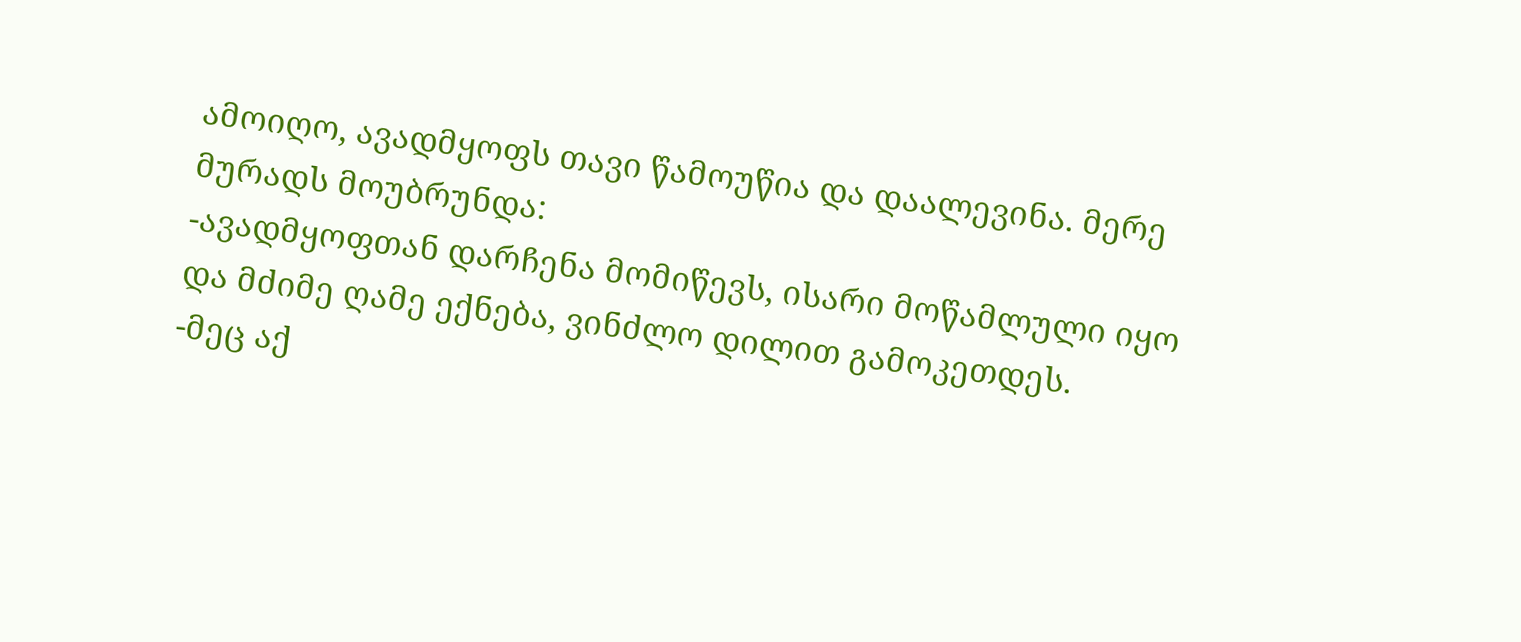ამოიღო, ავადმყოფს თავი წამოუწია და დაალევინა. მერე მურადს მოუბრუნდა:                                                                                                                                              -ავადმყოფთან დარჩენა მომიწევს, ისარი მოწამლული იყო და მძიმე ღამე ექნება, ვინძლო დილით გამოკეთდეს.                                                                                                                                                                                                        -მეც აქ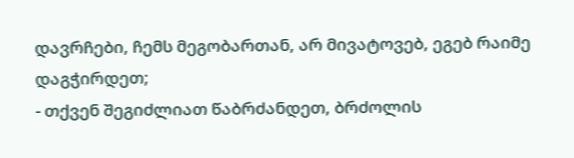დავრჩები, ჩემს მეგობართან, არ მივატოვებ, ეგებ რაიმე დაგჭირდეთ;                                                                                                                                                                                                                                                                                    - თქვენ შეგიძლიათ წაბრძანდეთ, ბრძოლის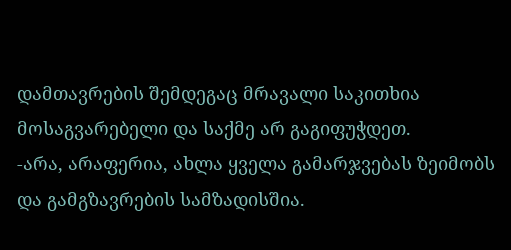დამთავრების შემდეგაც მრავალი საკითხია მოსაგვარებელი და საქმე არ გაგიფუჭდეთ.                                                                                                                                            -არა, არაფერია, ახლა ყველა გამარჯვებას ზეიმობს და გამგზავრების სამზადისშია.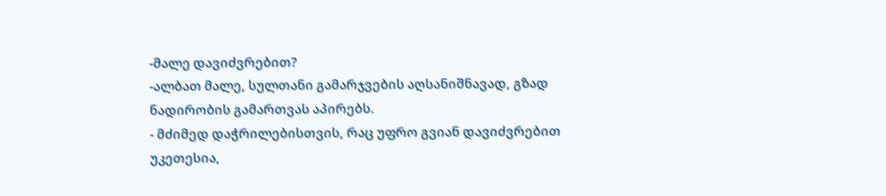-მალე დავიძვრებით?                                                                                                                                                                                                                                                                                                                                                              -ალბათ მალე, სულთანი გამარჯვების აღსანიშნავად, გზად ნადირობის გამართვას აპირებს.                                                                                                                                                                                                                            - მძიმედ დაჭრილებისთვის, რაც უფრო გვიან დავიძვრებით უკეთესია,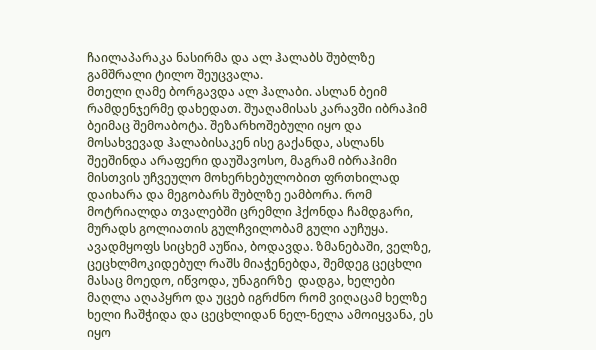ჩაილაპარაკა ნასირმა და ალ ჰალაბს შუბლზე გამშრალი ტილო შეუცვალა.
მთელი ღამე ბორგავდა ალ ჰალაბი. ასლან ბეიმ რამდენჯერმე დახედათ. შუაღამისას კარავში იბრაჰიმ ბეიმაც შემოაბოტა. შეზარხოშებული იყო და მოსახვევად ჰალაბისაკენ ისე გაქანდა, ასლანს შეეშინდა არაფერი დაუშავოსო, მაგრამ იბრაჰიმი მისთვის უჩვეულო მოხერხებულობით ფრთხილად დაიხარა და მეგობარს შუბლზე ეამბორა. რომ მოტრიალდა თვალებში ცრემლი ჰქონდა ჩამდგარი, მურადს გოლიათის გულჩვილობამ გული აუჩუყა.
ავადმყოფს სიცხემ აუწია, ბოდავდა. ზმანებაში, ველზე, ცეცხლმოკიდებულ რაშს მიაჭენებდა, შემდეგ ცეცხლი მასაც მოედო, იწვოდა, უნაგირზე  დადგა, ხელები მაღლა აღაპყრო და უცებ იგრძნო რომ ვიღაცამ ხელზე ხელი ჩაშჭიდა და ცეცხლიდან ნელ-ნელა ამოიყვანა, ეს იყო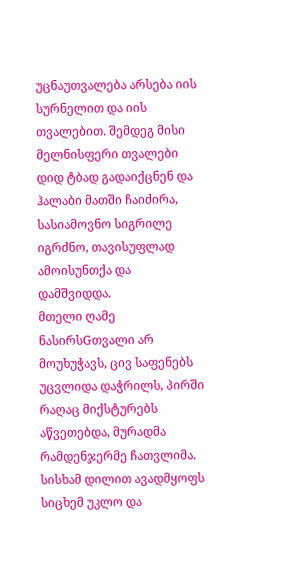უცნაუთვალება არსება იის სურნელით და იის თვალებით. შემდეგ მისი მელნისფერი თვალები დიდ ტბად გადაიქცნენ და ჰალაბი მათში ჩაიძირა, სასიამოვნო სიგრილე იგრძნო, თავისუფლად ამოისუნთქა და დამშვიდდა.
მთელი ღამე ნასირსGთვალი არ მოუხუჭავს, ცივ საფენებს უცვლიდა დაჭრილს, პირში რაღაც მიქსტურებს აწვეთებდა, მურადმა რამდენჯერმე ჩათვლიმა. სისხამ დილით ავადმყოფს სიცხემ უკლო და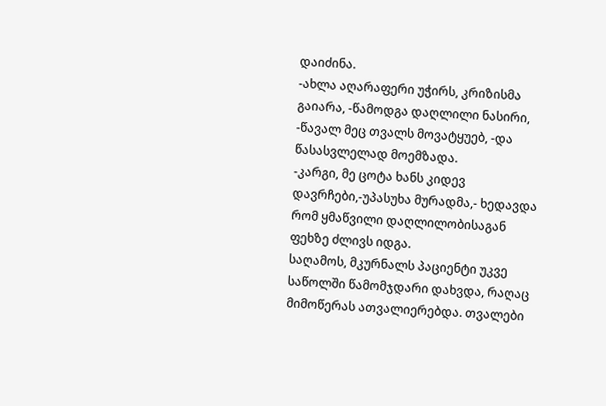დაიძინა.                                                                                                                                                                                                                                                                                                                                                                                                          -ახლა აღარაფერი უჭირს, კრიზისმა გაიარა, -წამოდგა დაღლილი ნასირი, -წავალ მეც თვალს მოვატყუებ, -და წასასვლელად მოემზადა.                                                                                                                                            -კარგი, მე ცოტა ხანს კიდევ დავრჩები,-უპასუხა მურადმა,- ხედავდა რომ ყმაწვილი დაღლილობისაგან ფეხზე ძლივს იდგა.
საღამოს, მკურნალს პაციენტი უკვე საწოლში წამომჯდარი დახვდა, რაღაც მიმოწერას ათვალიერებდა. თვალები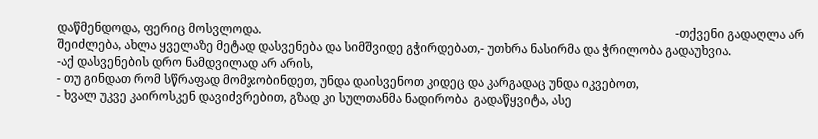დაწმენდოდა, ფერიც მოსვლოდა.                                                                                                                                          -თქვენი გადაღლა არ შეიძლება, ახლა ყველაზე მეტად დასვენება და სიმშვიდე გჭირდებათ,- უთხრა ნასირმა და ჭრილობა გადაუხვია.                                                                                                                                                                      -აქ დასვენების დრო ნამდვილად არ არის,                                                                                                                                                                                                                                                                                                                          - თუ გინდათ რომ სწრაფად მომჯობინდეთ, უნდა დაისვენოთ კიდეც და კარგადაც უნდა იკვებოთ,                                                                                                                                                                                                                            - ხვალ უკვე კაიროსკენ დავიძვრებით, გზად კი სულთანმა ნადირობა  გადაწყვიტა, ასე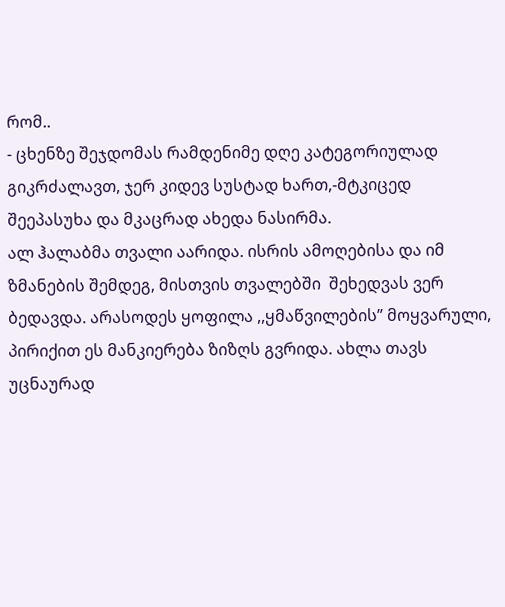რომ..                                                                                                                                                                                                                                          - ცხენზე შეჯდომას რამდენიმე დღე კატეგორიულად გიკრძალავთ, ჯერ კიდევ სუსტად ხართ,-მტკიცედ შეეპასუხა და მკაცრად ახედა ნასირმა.
ალ ჰალაბმა თვალი აარიდა. ისრის ამოღებისა და იმ ზმანების შემდეგ, მისთვის თვალებში  შეხედვას ვერ ბედავდა. არასოდეს ყოფილა ,,ყმაწვილების” მოყვარული, პირიქით ეს მანკიერება ზიზღს გვრიდა. ახლა თავს უცნაურად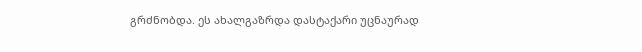გრძნობდა. ეს ახალგაზრდა დასტაქარი უცნაურად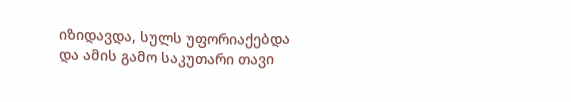იზიდავდა, სულს უფორიაქებდა და ამის გამო საკუთარი თავი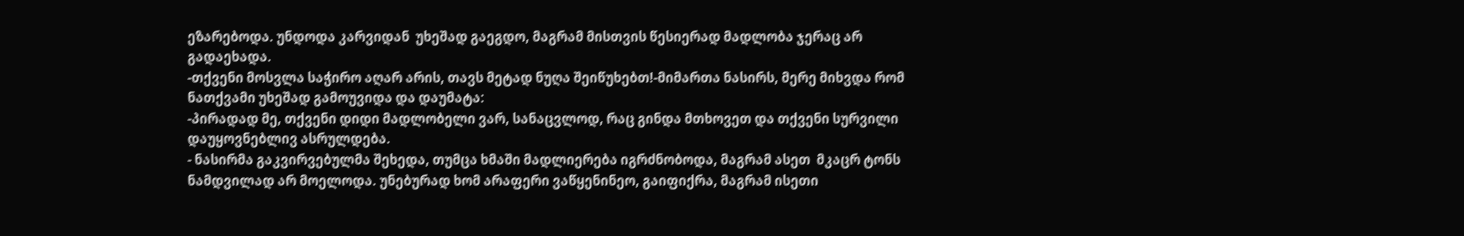ეზარებოდა. უნდოდა კარვიდან  უხეშად გაეგდო, მაგრამ მისთვის წესიერად მადლობა ჯერაც არ გადაეხადა.
-თქვენი მოსვლა საჭირო აღარ არის, თავს მეტად ნუღა შეიწუხებთ!-მიმართა ნასირს, მერე მიხვდა რომ ნათქვამი უხეშად გამოუვიდა და დაუმატა:                                                                                                                                                                  -პირადად მე, თქვენი დიდი მადლობელი ვარ, სანაცვლოდ, რაც გინდა მთხოვეთ და თქვენი სურვილი დაუყოვნებლივ ასრულდება.                                                                                                                                                                                    - ნასირმა გაკვირვებულმა შეხედა, თუმცა ხმაში მადლიერება იგრძნობოდა, მაგრამ ასეთ  მკაცრ ტონს ნამდვილად არ მოელოდა. უნებურად ხომ არაფერი ვაწყენინეო, გაიფიქრა, მაგრამ ისეთი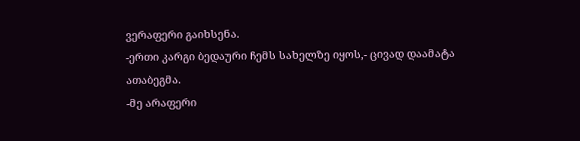ვერაფერი გაიხსენა.                                                                                                                                                                                                                                                                                                                                                                                                      -ერთი კარგი ბედაური ჩემს სახელზე იყოს,- ცივად დაამატა ათაბეგმა.                                                                                                                                                                                                                                                                                                -მე არაფერი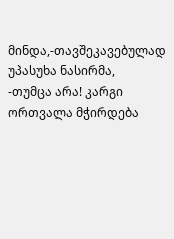მინდა,-თავშეკავებულად უპასუხა ნასირმა,                                                                                                                                                                                                                                                                                                          -თუმცა არა! კარგი ორთვალა მჭირდება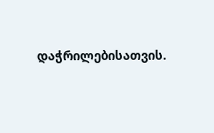დაჭრილებისათვის.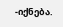-იქნება.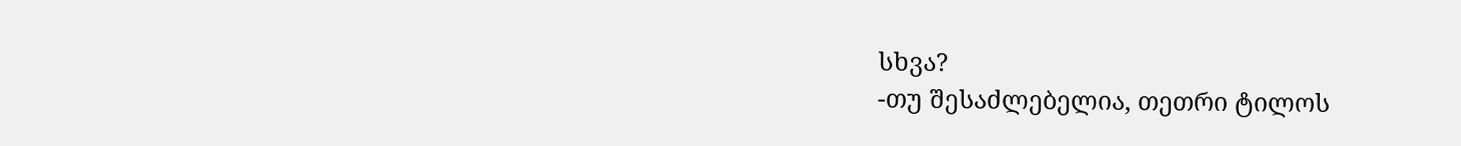სხვა?                                                                                                                                                                                                                                                                                                                                                                          -თუ შესაძლებელია, თეთრი ტილოს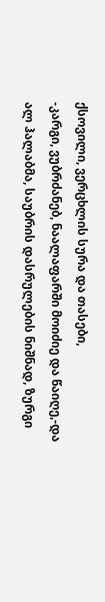ქსოვილი, ვერცხლის სურა და თასები,                                                                                                                                                                                                                                                                              -კარგი, ვუბრძანებ, ნაალაფარში მოიძიე და წაიღე,-და ალ ჰალაბმა, საუბრის დასრულების ნიშნად, ზურგი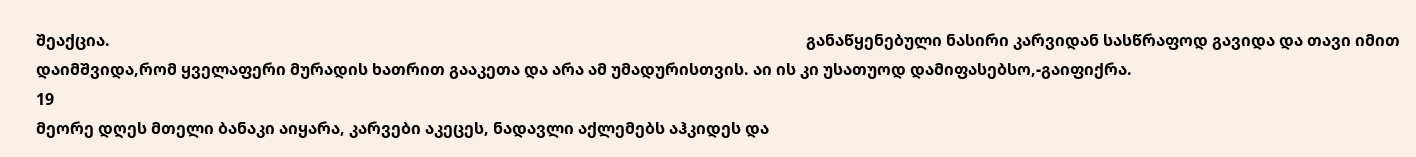შეაქცია.                                                                                                                                                                              განაწყენებული ნასირი კარვიდან სასწრაფოდ გავიდა და თავი იმით დაიმშვიდა,რომ ყველაფერი მურადის ხათრით გააკეთა და არა ამ უმადურისთვის. აი ის კი უსათუოდ დამიფასებსო,-გაიფიქრა.
19
მეორე დღეს მთელი ბანაკი აიყარა, კარვები აკეცეს, ნადავლი აქლემებს აჰკიდეს და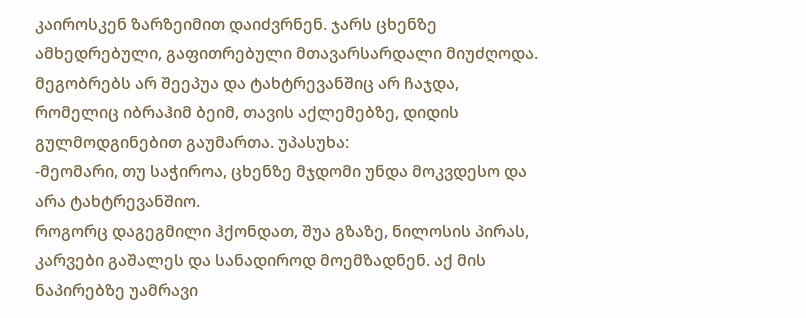კაიროსკენ ზარზეიმით დაიძვრნენ. ჯარს ცხენზე ამხედრებული, გაფითრებული მთავარსარდალი მიუძღოდა. მეგობრებს არ შეეპუა და ტახტრევანშიც არ ჩაჯდა, რომელიც იბრაჰიმ ბეიმ, თავის აქლემებზე, დიდის გულმოდგინებით გაუმართა. უპასუხა:                                                                                                                                                      -მეომარი, თუ საჭიროა, ცხენზე მჯდომი უნდა მოკვდესო და არა ტახტრევანშიო.
როგორც დაგეგმილი ჰქონდათ, შუა გზაზე, ნილოსის პირას, კარვები გაშალეს და სანადიროდ მოემზადნენ. აქ მის ნაპირებზე უამრავი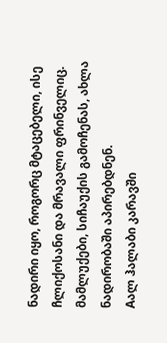ნადირი იყო, როგორც მტაცებელი, ისე ჩლიქოსანი და მრავალი ფრინველიც. მამლუქები, სიჩაუქის გამოჩენას, ახლა ნადირობაში აპირებდნენ.
Aალ ჰალაბი კარავში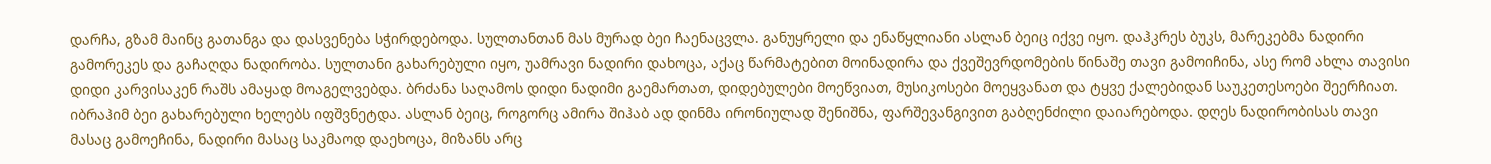დარჩა, გზამ მაინც გათანგა და დასვენება სჭირდებოდა. სულთანთან მას მურად ბეი ჩაენაცვლა. განუყრელი და ენაწყლიანი ასლან ბეიც იქვე იყო. დაჰკრეს ბუკს, მარეკებმა ნადირი გამორეკეს და გაჩაღდა ნადირობა. სულთანი გახარებული იყო, უამრავი ნადირი დახოცა, აქაც წარმატებით მოინადირა და ქვეშევრდომების წინაშე თავი გამოიჩინა, ასე რომ ახლა თავისი დიდი კარვისაკენ რაშს ამაყად მოაგელვებდა. ბრძანა საღამოს დიდი ნადიმი გაემართათ, დიდებულები მოეწვიათ, მუსიკოსები მოეყვანათ და ტყვე ქალებიდან საუკეთესოები შეერჩიათ. იბრაჰიმ ბეი გახარებული ხელებს იფშვნეტდა. ასლან ბეიც, როგორც ამირა შიჰაბ ად დინმა ირონიულად შენიშნა, ფარშევანგივით გაბღენძილი დაიარებოდა. დღეს ნადირობისას თავი მასაც გამოეჩინა, ნადირი მასაც საკმაოდ დაეხოცა, მიზანს არც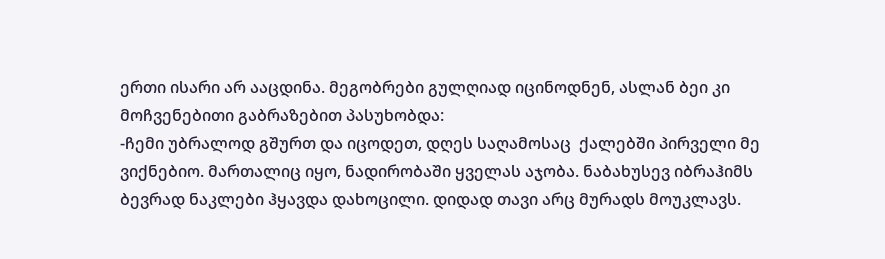ერთი ისარი არ ააცდინა. მეგობრები გულღიად იცინოდნენ, ასლან ბეი კი მოჩვენებითი გაბრაზებით პასუხობდა:
-ჩემი უბრალოდ გშურთ და იცოდეთ, დღეს საღამოსაც  ქალებში პირველი მე ვიქნებიო. მართალიც იყო, ნადირობაში ყველას აჯობა. ნაბახუსევ იბრაჰიმს ბევრად ნაკლები ჰყავდა დახოცილი. დიდად თავი არც მურადს მოუკლავს.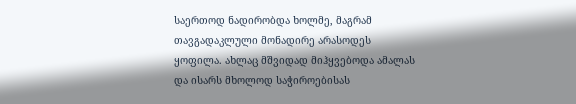საერთოდ ნადირობდა ხოლმე, მაგრამ თავგადაკლული მონადირე არასოდეს ყოფილა. ახლაც მშვიდად მიჰყვებოდა ამალას და ისარს მხოლოდ საჭიროებისას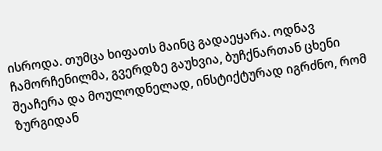ისროდა. თუმცა ხიფათს მაინც გადაეყარა. ოდნავ ჩამორჩენილმა, გვერდზე გაუხვია, ბუჩქნართან ცხენი შეაჩერა და მოულოდნელად, ინსტიქტურად იგრძნო, რომ ზურგიდან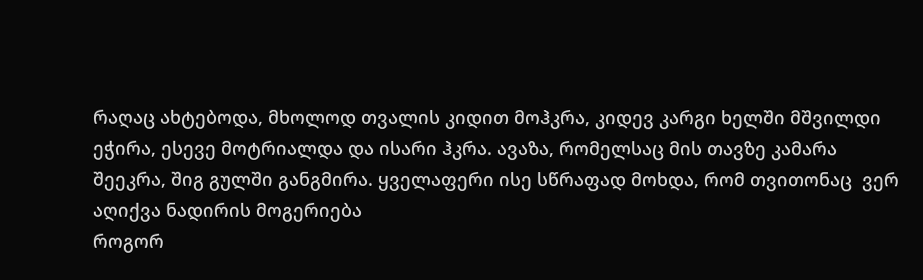რაღაც ახტებოდა, მხოლოდ თვალის კიდით მოჰკრა, კიდევ კარგი ხელში მშვილდი ეჭირა, ესევე მოტრიალდა და ისარი ჰკრა. ავაზა, რომელსაც მის თავზე კამარა შეეკრა, შიგ გულში განგმირა. ყველაფერი ისე სწრაფად მოხდა, რომ თვითონაც  ვერ აღიქვა ნადირის მოგერიება
როგორ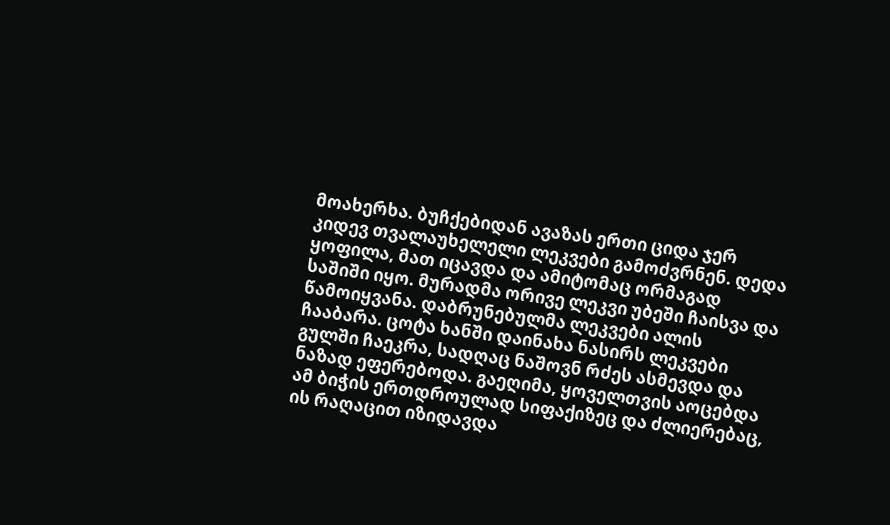მოახერხა. ბუჩქებიდან ავაზას ერთი ციდა ჯერ კიდევ თვალაუხელელი ლეკვები გამოძვრნენ. დედა ყოფილა, მათ იცავდა და ამიტომაც ორმაგად საშიში იყო. მურადმა ორივე ლეკვი უბეში ჩაისვა და წამოიყვანა. დაბრუნებულმა ლეკვები ალის ჩააბარა. ცოტა ხანში დაინახა ნასირს ლეკვები გულში ჩაეკრა, სადღაც ნაშოვნ რძეს ასმევდა და ნაზად ეფერებოდა. გაეღიმა, ყოველთვის აოცებდა ამ ბიჭის ერთდროულად სიფაქიზეც და ძლიერებაც, ის რაღაცით იზიდავდა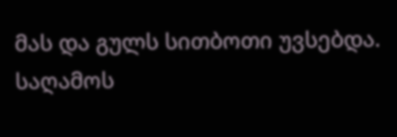მას და გულს სითბოთი უვსებდა.
საღამოს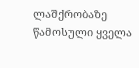ლაშქრობაზე წამოსული ყველა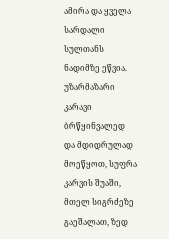ამირა და ყველა სარდალი სულთანს ნადიმზე ეწვია. უზარმაზარი კარავი ბრწყინვალედ და მდიდრულად მოეწყოთ, სუფრა კარვის შუაში, მთელ სიგრძეზე გაეშალათ, ზედ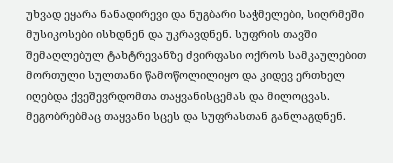უხვად ეყარა ნანადირევი და ნუგბარი საჭმელები, სიღრმეში მუსიკოსები ისხდნენ და უკრავდნენ. სუფრის თავში შემაღლებულ ტახტრევანზე ძვირფასი ოქროს სამკაულებით მორთული სულთანი წამოწოლილიყო და კიდევ ერთხელ იღებდა ქვეშევრდომთა თაყვანისცემას და მილოცვას. მეგობრებმაც თაყვანი სცეს და სუფრასთან განლაგდნენ.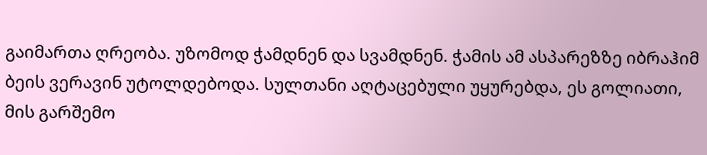გაიმართა ღრეობა. უზომოდ ჭამდნენ და სვამდნენ. ჭამის ამ ასპარეზზე იბრაჰიმ ბეის ვერავინ უტოლდებოდა. სულთანი აღტაცებული უყურებდა, ეს გოლიათი, მის გარშემო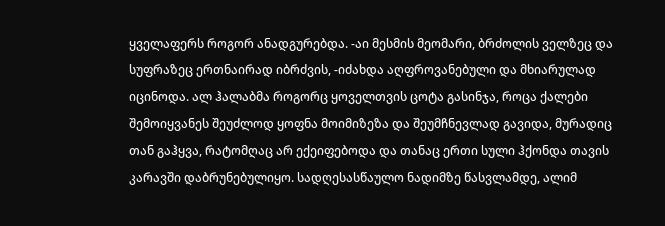ყველაფერს როგორ ანადგურებდა. -აი მესმის მეომარი, ბრძოლის ველზეც და სუფრაზეც ერთნაირად იბრძვის, -იძახდა აღფროვანებული და მხიარულად იცინოდა. ალ ჰალაბმა როგორც ყოველთვის ცოტა გასინჯა, როცა ქალები შემოიყვანეს შეუძლოდ ყოფნა მოიმიზეზა და შეუმჩნევლად გავიდა, მურადიც თან გაჰყვა, რატომღაც არ ექეიფებოდა და თანაც ერთი სული ჰქონდა თავის კარავში დაბრუნებულიყო. სადღესასწაულო ნადიმზე წასვლამდე, ალიმ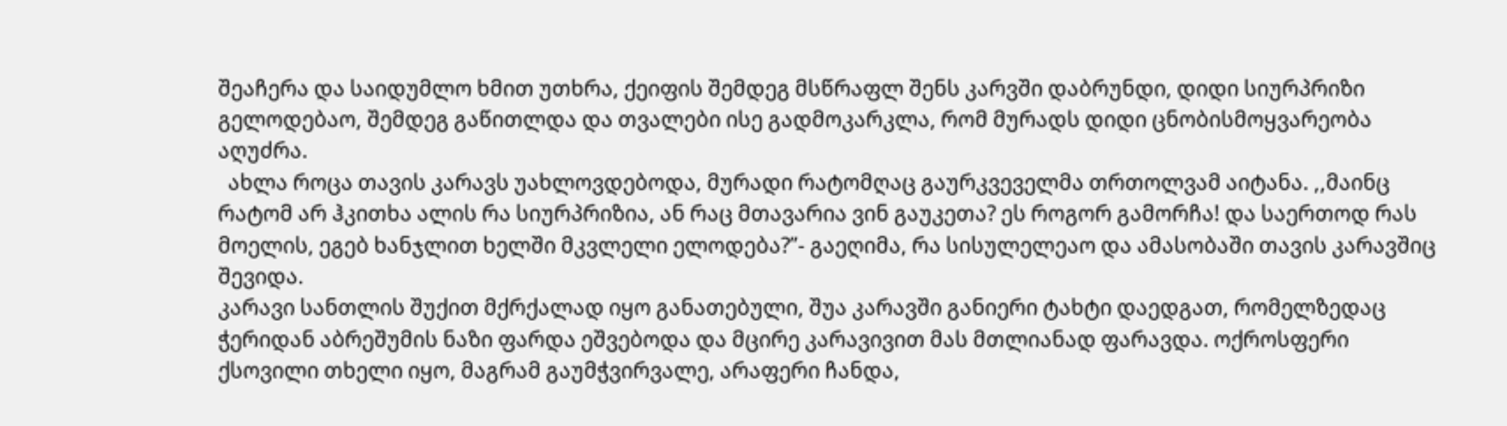შეაჩერა და საიდუმლო ხმით უთხრა, ქეიფის შემდეგ მსწრაფლ შენს კარვში დაბრუნდი, დიდი სიურპრიზი გელოდებაო, შემდეგ გაწითლდა და თვალები ისე გადმოკარკლა, რომ მურადს დიდი ცნობისმოყვარეობა აღუძრა.
  ახლა როცა თავის კარავს უახლოვდებოდა, მურადი რატომღაც გაურკვეველმა თრთოლვამ აიტანა. ,,მაინც რატომ არ ჰკითხა ალის რა სიურპრიზია, ან რაც მთავარია ვინ გაუკეთა? ეს როგორ გამორჩა! და საერთოდ რას მოელის, ეგებ ხანჯლით ხელში მკვლელი ელოდება?”- გაეღიმა, რა სისულელეაო და ამასობაში თავის კარავშიც შევიდა.
კარავი სანთლის შუქით მქრქალად იყო განათებული, შუა კარავში განიერი ტახტი დაედგათ, რომელზედაც ჭერიდან აბრეშუმის ნაზი ფარდა ეშვებოდა და მცირე კარავივით მას მთლიანად ფარავდა. ოქროსფერი ქსოვილი თხელი იყო, მაგრამ გაუმჭვირვალე, არაფერი ჩანდა,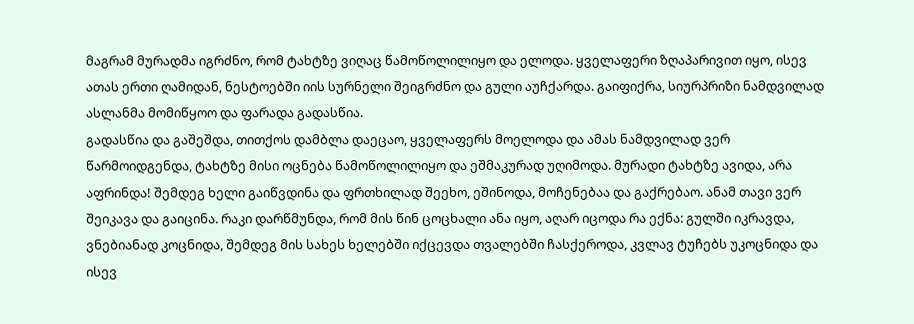მაგრამ მურადმა იგრძნო, რომ ტახტზე ვიღაც წამოწოლილიყო და ელოდა. ყველაფერი ზღაპარივით იყო, ისევ ათას ერთი ღამიდან, ნესტოებში იის სურნელი შეიგრძნო და გული აუჩქარდა. გაიფიქრა, სიურპრიზი ნამდვილად ასლანმა მომიწყოო და ფარადა გადასწია.
გადასწია და გაშეშდა, თითქოს დამბლა დაეცაო, ყველაფერს მოელოდა და ამას ნამდვილად ვერ წარმოიდგენდა, ტახტზე მისი ოცნება წამოწოლილიყო და ეშმაკურად უღიმოდა. მურადი ტახტზე ავიდა, არა აფრინდა! შემდეგ ხელი გაიწვდინა და ფრთხილად შეეხო, ეშინოდა, მოჩენებაა და გაქრებაო. ანამ თავი ვერ შეიკავა და გაიცინა. რაკი დარწმუნდა, რომ მის წინ ცოცხალი ანა იყო, აღარ იცოდა რა ექნა: გულში იკრავდა, ვნებიანად კოცნიდა, შემდეგ მის სახეს ხელებში იქცევდა თვალებში ჩასქეროდა, კვლავ ტუჩებს უკოცნიდა და ისევ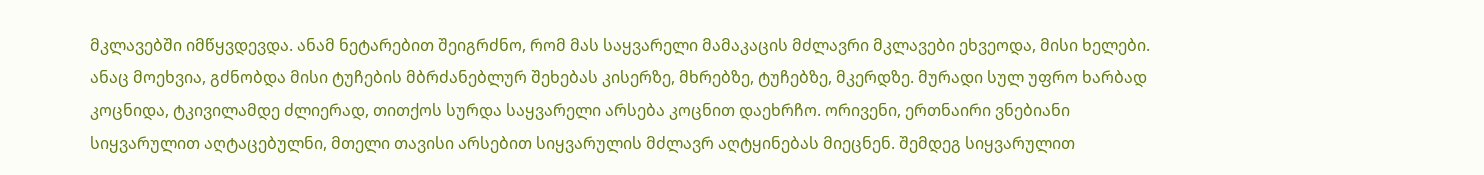მკლავებში იმწყვდევდა. ანამ ნეტარებით შეიგრძნო, რომ მას საყვარელი მამაკაცის მძლავრი მკლავები ეხვეოდა, მისი ხელები. ანაც მოეხვია, გძნობდა მისი ტუჩების მბრძანებლურ შეხებას კისერზე, მხრებზე, ტუჩებზე, მკერდზე. მურადი სულ უფრო ხარბად კოცნიდა, ტკივილამდე ძლიერად, თითქოს სურდა საყვარელი არსება კოცნით დაეხრჩო. ორივენი, ერთნაირი ვნებიანი სიყვარულით აღტაცებულნი, მთელი თავისი არსებით სიყვარულის მძლავრ აღტყინებას მიეცნენ. შემდეგ სიყვარულით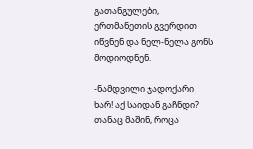გათანგულები, ერთმანეთის გვერდით იწვნენ და ნელ-ნელა გონს მოდიოდნენ.

-ნამდვილი ჯადოქარი ხარ! აქ საიდან გაჩნდი? თანაც მაშინ, როცა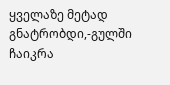ყველაზე მეტად გნატრობდი,-გულში ჩაიკრა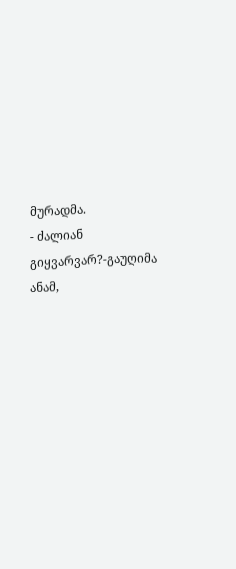მურადმა.                                                                                                                                                                          - ძალიან გიყვარვარ?-გაუღიმა ანამ,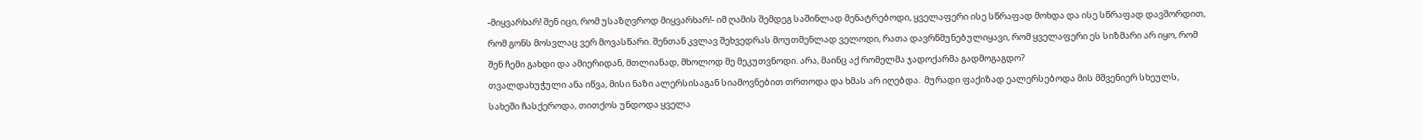-მიყვარხარ! შენ იცი, რომ უსაზღვროდ მიყვარხარ!- იმ ღამის შემდეგ საშინლად მენატრებოდი, ყველაფერი ისე სწრაფად მოხდა და ისე სწრაფად დავშორდით, რომ გონს მოსვლაც ვერ მოვასწარი. შენთან კვლავ შეხვედრას მოუთმენლად ველოდი, რათა დავრწმუნებულიყავი, რომ ყველაფერი ეს სიზმარი არ იყო, რომ შენ ჩემი გახდი და ამიერიდან, მთლიანად, მხოლოდ მე მეკუთვნოდი. არა, მაინც აქ რომელმა ჯადოქარმა გადმოგაგდო?
თვალდახუჭული ანა იწვა, მისი ნაზი ალერსისაგან სიამოვნებით თრთოდა და ხმას არ იღებდა.  მურადი ფაქიზად ეალერსებოდა მის მშვენიერ სხეულს, სახეში ჩასქეროდა, თითქოს უნდოდა ყველა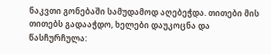ნაკვთი გონებაში სამუდამოდ აღებეჭდა. თითები მის თითებს გადააჭდო, ხელები დაუკოცნა და წასჩურჩულა: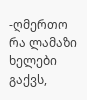-ღმერთო რა ლამაზი ხელები გაქვს,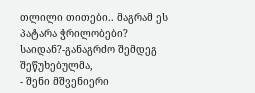თლილი თითები.. მაგრამ ეს პატარა ჭრილობები? საიდან?-განაგრძო შემდეგ შეწუხებულმა,                                                                                                                                                    - შენი მშვენიერი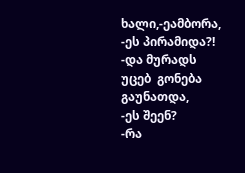ხალი,-ეამბორა,                                                                                                                                                                                                                                                                                                                                              -ეს პირამიდა?! -და მურადს უცებ  გონება გაუნათდა,                                                                                                                                                                                                                                                                                                                        -ეს შეენ?                                                                                                                                                                                                                                                                                                                                                                                    -რა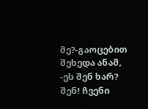მე?-გაოცებით შეხედა ანამ,                                                                                                                                                                                                                                                                                                                                          -ეს შენ ხარ? შენ! ჩვენი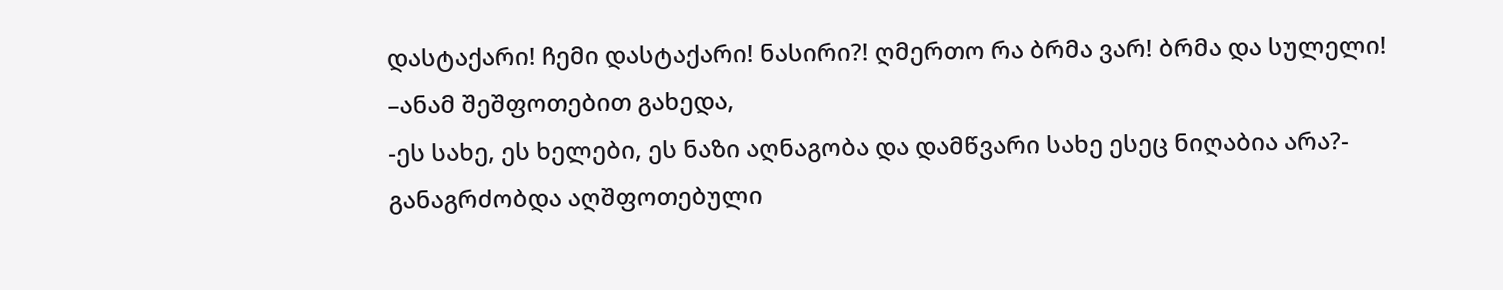დასტაქარი! ჩემი დასტაქარი! ნასირი?! ღმერთო რა ბრმა ვარ! ბრმა და სულელი! –ანამ შეშფოთებით გახედა,                                                                                                                                                                                        -ეს სახე, ეს ხელები, ეს ნაზი აღნაგობა და დამწვარი სახე ესეც ნიღაბია არა?- განაგრძობდა აღშფოთებული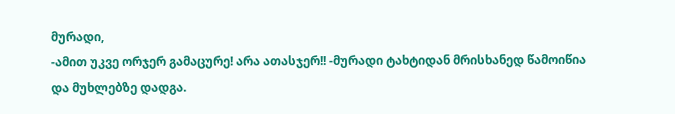მურადი,                                                                                                                                                                              -ამით უკვე ორჯერ გამაცურე! არა ათასჯერ!! -მურადი ტახტიდან მრისხანედ წამოიწია და მუხლებზე დადგა.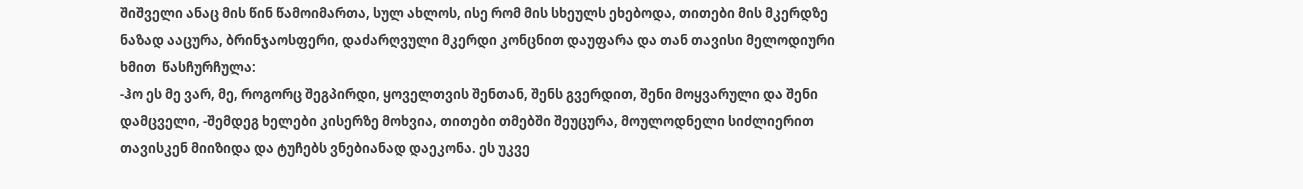შიშველი ანაც მის წინ წამოიმართა, სულ ახლოს, ისე რომ მის სხეულს ეხებოდა, თითები მის მკერდზე ნაზად ააცურა, ბრინჯაოსფერი, დაძარღვული მკერდი კონცნით დაუფარა და თან თავისი მელოდიური ხმით  წასჩურჩულა:
-ჰო ეს მე ვარ, მე, როგორც შეგპირდი, ყოველთვის შენთან, შენს გვერდით, შენი მოყვარული და შენი დამცველი, -შემდეგ ხელები კისერზე მოხვია, თითები თმებში შეუცურა, მოულოდნელი სიძლიერით  თავისკენ მიიზიდა და ტუჩებს ვნებიანად დაეკონა. ეს უკვე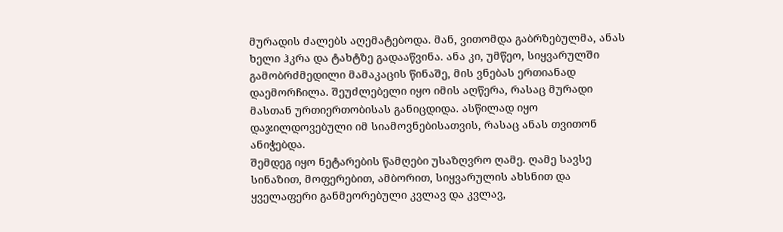მურადის ძალებს აღემატებოდა. მან, ვითომდა გაბრზებულმა, ანას ხელი ჰკრა და ტახტზე გადააწვინა. ანა კი, უმწეო, სიყვარულში გამობრძმედილი მამაკაცის წინაშე, მის ვნებას ერთიანად დაემორჩილა. შეუძლებელი იყო იმის აღწერა, რასაც მურადი მასთან ურთიერთობისას განიცდიდა. ასწილად იყო დაჯილდოვებული იმ სიამოვნებისათვის, რასაც ანას თვითონ ანიჭებდა.
შემდეგ იყო ნეტარების წამღები უსაზღვრო ღამე. ღამე სავსე სინაზით, მოფერებით, ამბორით, სიყვარულის ახსნით და ყველაფერი განმეორებული კვლავ და კვლავ,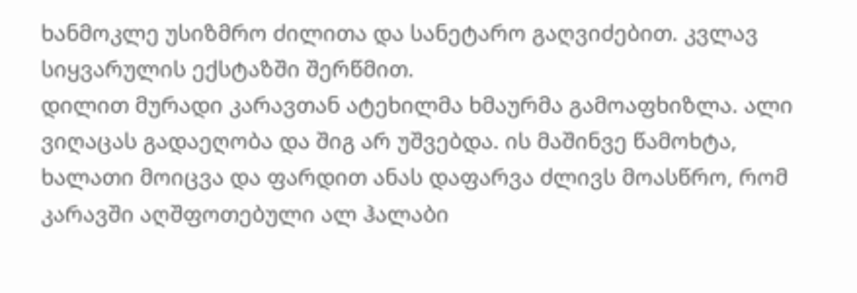ხანმოკლე უსიზმრო ძილითა და სანეტარო გაღვიძებით. კვლავ სიყვარულის ექსტაზში შერწმით.
დილით მურადი კარავთან ატეხილმა ხმაურმა გამოაფხიზლა. ალი ვიღაცას გადაეღობა და შიგ არ უშვებდა. ის მაშინვე წამოხტა, ხალათი მოიცვა და ფარდით ანას დაფარვა ძლივს მოასწრო, რომ კარავში აღშფოთებული ალ ჰალაბი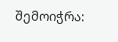შემოიჭრა: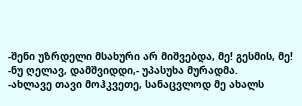-შენი უზრდელი მსახური არ მიშვებდა, მე! გესმის, მე!                                                                                                                                                                                                                                                                                                    -ნუ ღელავ, დამშვიდდი,- უპასუხა მურადმა.                                                                                                                                                                                                                                                                                                                    -ახლავე თავი მოჰკვეთე, სანაცვლოდ მე ახალს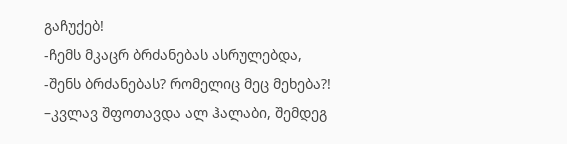გაჩუქებ!                                                                                                                                                                                                                                                                                                  -ჩემს მკაცრ ბრძანებას ასრულებდა,                                                                                                                                                                                                                                                                                                                                                  -შენს ბრძანებას? რომელიც მეც მეხება?! –კვლავ შფოთავდა ალ ჰალაბი, შემდეგ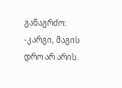განაგრძო:
-კარგი, მაგის დრო არ არის.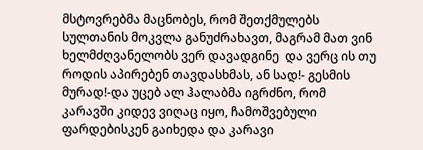მსტოვრებმა მაცნობეს, რომ შეთქმულებს სულთანის მოკვლა განუძრახავთ, მაგრამ მათ ვინ ხელმძღვანელობს ვერ დავადგინე  და ვერც ის თუ როდის აპირებენ თავდასხმას, ან სად!- გესმის მურად!-და უცებ ალ ჰალაბმა იგრძნო, რომ კარავში კიდევ ვიღაც იყო, ჩამოშვებული ფარდებისკენ გაიხედა და კარავი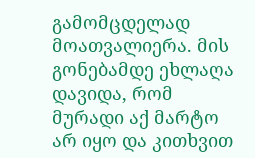გამომცდელად მოათვალიერა. მის გონებამდე ეხლაღა დავიდა, რომ მურადი აქ მარტო არ იყო და კითხვით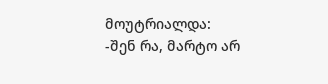მოუტრიალდა:                                                                                                                                                                                                                                                                                                            -შენ რა, მარტო არ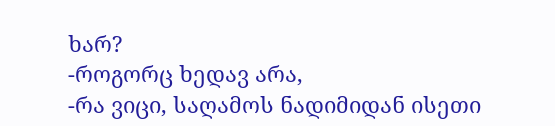ხარ?                                                                                                                                                                                                                                                                                                                                                                  -როგორც ხედავ არა,                                                                                                                                                                                                                                                                                                                                                                            -რა ვიცი, საღამოს ნადიმიდან ისეთი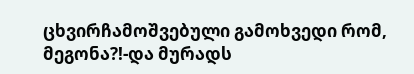ცხვირჩამოშვებული გამოხვედი რომ, მეგონა?!-და მურადს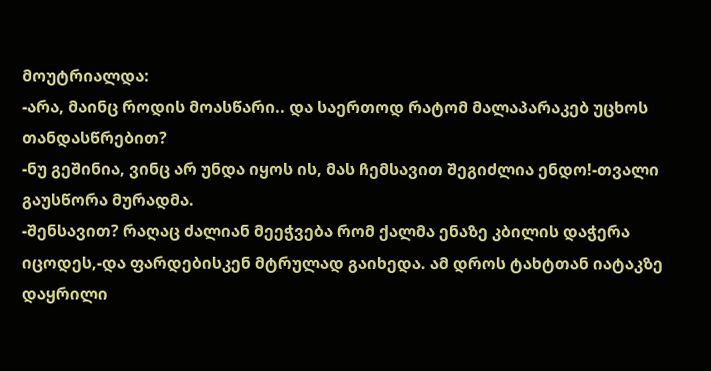მოუტრიალდა:                                                                                                                                                                                                            -არა, მაინც როდის მოასწარი.. და საერთოდ რატომ მალაპარაკებ უცხოს თანდასწრებით?                                                                                                                                                                                                                                              -ნუ გეშინია, ვინც არ უნდა იყოს ის, მას ჩემსავით შეგიძლია ენდო!-თვალი გაუსწორა მურადმა.                                                                                                                                                                                                                                                  -შენსავით? რაღაც ძალიან მეეჭვება რომ ქალმა ენაზე კბილის დაჭერა იცოდეს,-და ფარდებისკენ მტრულად გაიხედა. ამ დროს ტახტთან იატაკზე დაყრილი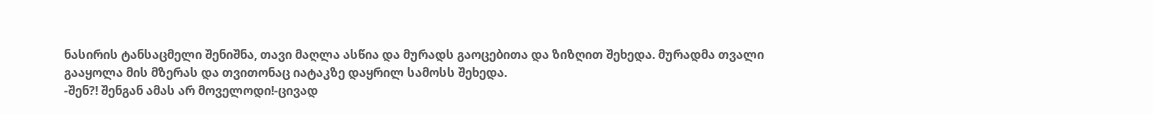ნასირის ტანსაცმელი შენიშნა, თავი მაღლა ასწია და მურადს გაოცებითა და ზიზღით შეხედა. მურადმა თვალი გააყოლა მის მზერას და თვითონაც იატაკზე დაყრილ სამოსს შეხედა.
-შენ?! შენგან ამას არ მოველოდი!-ცივად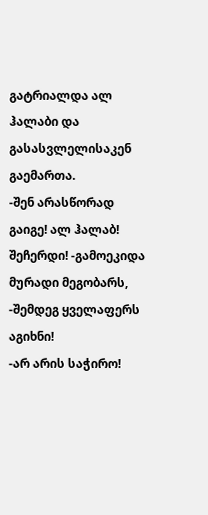გატრიალდა ალ ჰალაბი და გასასვლელისაკენ გაემართა.                                                                                                                                                                                                                          -შენ არასწორად გაიგე! ალ ჰალაბ! შეჩერდი! -გამოეკიდა მურადი მეგობარს,                                                                                                                                                                                                                                                            -შემდეგ ყველაფერს აგიხნი!                                                                                                                                                                                                                                                                                                                                                              -არ არის საჭირო!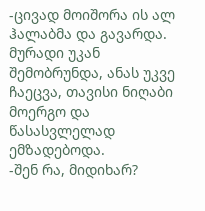-ცივად მოიშორა ის ალ ჰალაბმა და გავარდა.                                                                                                                                                                                                                                                                                მურადი უკან შემობრუნდა, ანას უკვე ჩაეცვა, თავისი ნიღაბი მოერგო და წასასვლელად ემზადებოდა.                                                                                                                                                                                                                                -შენ რა, მიდიხარ?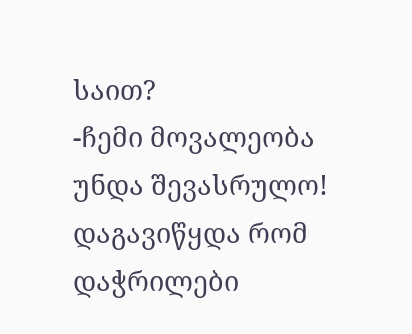საით?                                                                                                                                                                                                                                                                                                                                                                                                            -ჩემი მოვალეობა უნდა შევასრულო! დაგავიწყდა რომ დაჭრილები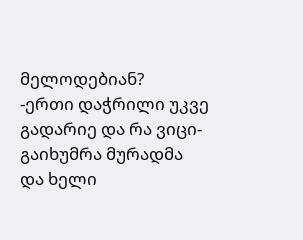მელოდებიან?                                                                                                                                                                                                                                                                      -ერთი დაჭრილი უკვე გადარიე და რა ვიცი-გაიხუმრა მურადმა და ხელი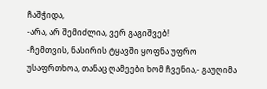ჩაშჭიდა,                                                                                                                                                                                                                                            -არა, არ შემიძლია, ვერ გაგიშვებ!
-ჩემთვის, ნასირის ტყავში ყოფნა უფრო უსაფრთხოა, თანაც ღამეები ხომ ჩვენია,- გაუღიმა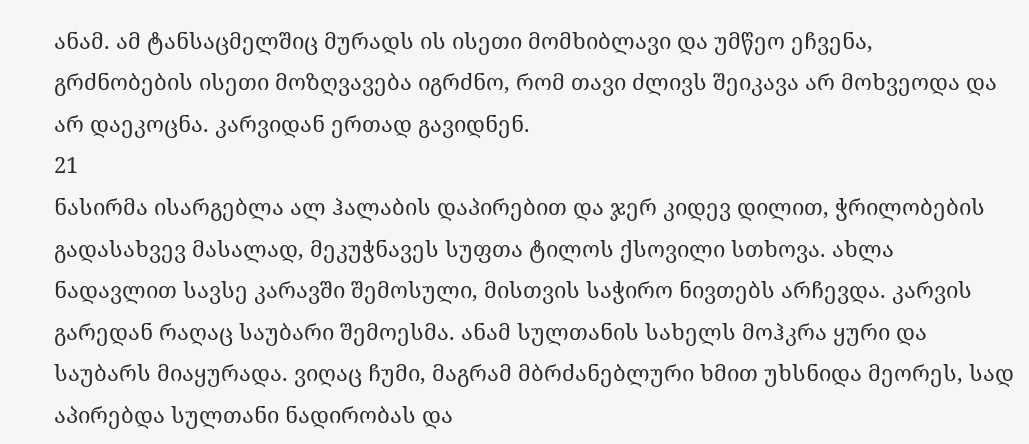ანამ. ამ ტანსაცმელშიც მურადს ის ისეთი მომხიბლავი და უმწეო ეჩვენა, გრძნობების ისეთი მოზღვავება იგრძნო, რომ თავი ძლივს შეიკავა არ მოხვეოდა და არ დაეკოცნა. კარვიდან ერთად გავიდნენ.
21
ნასირმა ისარგებლა ალ ჰალაბის დაპირებით და ჯერ კიდევ დილით, ჭრილობების გადასახვევ მასალად, მეკუჭნავეს სუფთა ტილოს ქსოვილი სთხოვა. ახლა ნადავლით სავსე კარავში შემოსული, მისთვის საჭირო ნივთებს არჩევდა. კარვის გარედან რაღაც საუბარი შემოესმა. ანამ სულთანის სახელს მოჰკრა ყური და საუბარს მიაყურადა. ვიღაც ჩუმი, მაგრამ მბრძანებლური ხმით უხსნიდა მეორეს, სად აპირებდა სულთანი ნადირობას და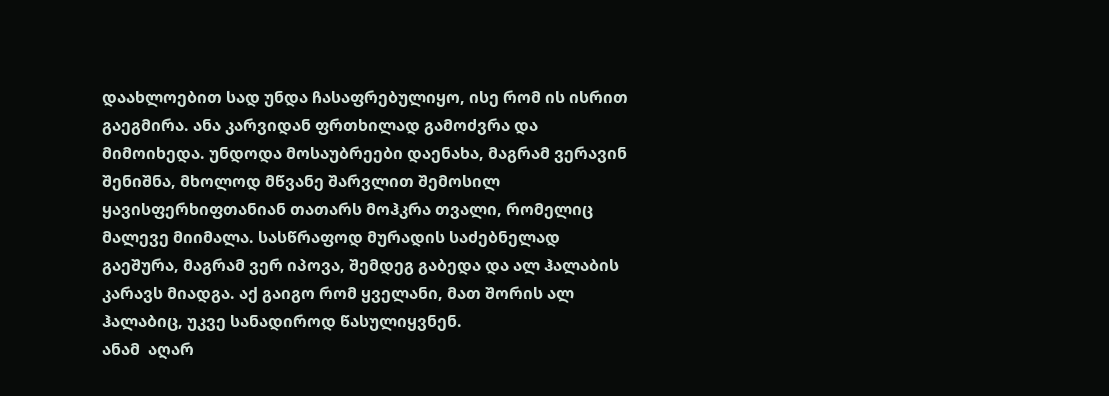დაახლოებით სად უნდა ჩასაფრებულიყო, ისე რომ ის ისრით გაეგმირა. ანა კარვიდან ფრთხილად გამოძვრა და მიმოიხედა. უნდოდა მოსაუბრეები დაენახა, მაგრამ ვერავინ შენიშნა, მხოლოდ მწვანე შარვლით შემოსილ ყავისფერხიფთანიან თათარს მოჰკრა თვალი, რომელიც მალევე მიიმალა. სასწრაფოდ მურადის საძებნელად გაეშურა, მაგრამ ვერ იპოვა, შემდეგ გაბედა და ალ ჰალაბის კარავს მიადგა. აქ გაიგო რომ ყველანი, მათ შორის ალ ჰალაბიც, უკვე სანადიროდ წასულიყვნენ.
ანამ  აღარ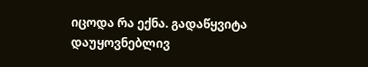იცოდა რა ექნა. გადაწყვიტა დაუყოვნებლივ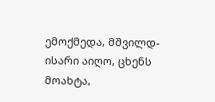ემოქმედა, მშვილდ-ისარი აიღო, ცხენს მოახტა,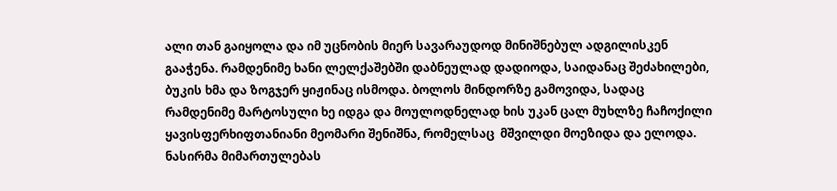ალი თან გაიყოლა და იმ უცნობის მიერ სავარაუდოდ მინიშნებულ ადგილისკენ გააჭენა. რამდენიმე ხანი ლელქაშებში დაბნეულად დადიოდა, საიდანაც შეძახილები, ბუკის ხმა და ზოგჯერ ყიჟინაც ისმოდა. ბოლოს მინდორზე გამოვიდა, სადაც რამდენიმე მარტოსული ხე იდგა და მოულოდნელად ხის უკან ცალ მუხლზე ჩაჩოქილი ყავისფერხიფთანიანი მეომარი შენიშნა, რომელსაც  მშვილდი მოეზიდა და ელოდა. ნასირმა მიმართულებას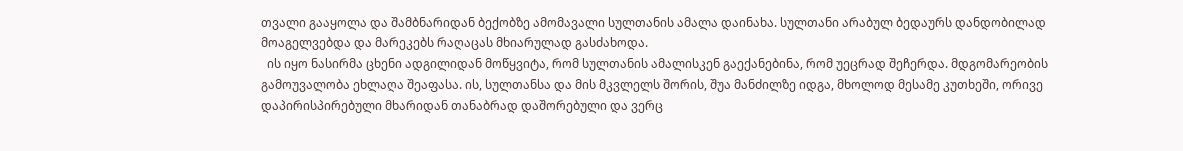თვალი გააყოლა და შამბნარიდან ბექობზე ამომავალი სულთანის ამალა დაინახა. სულთანი არაბულ ბედაურს დანდობილად მოაგელვებდა და მარეკებს რაღაცას მხიარულად გასძახოდა.
  ის იყო ნასირმა ცხენი ადგილიდან მოწყვიტა, რომ სულთანის ამალისკენ გაექანებინა, რომ უეცრად შეჩერდა. მდგომარეობის გამოუვალობა ეხლაღა შეაფასა. ის, სულთანსა და მის მკვლელს შორის, შუა მანძილზე იდგა, მხოლოდ მესამე კუთხეში, ორივე დაპირისპირებული მხარიდან თანაბრად დაშორებული და ვერც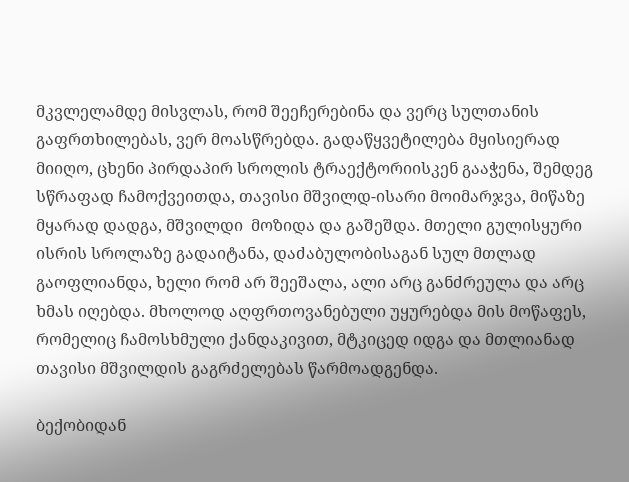მკვლელამდე მისვლას, რომ შეეჩერებინა და ვერც სულთანის გაფრთხილებას, ვერ მოასწრებდა. გადაწყვეტილება მყისიერად მიიღო, ცხენი პირდაპირ სროლის ტრაექტორიისკენ გააჭენა, შემდეგ სწრაფად ჩამოქვეითდა, თავისი მშვილდ-ისარი მოიმარჯვა, მიწაზე მყარად დადგა, მშვილდი  მოზიდა და გაშეშდა. მთელი გულისყური ისრის სროლაზე გადაიტანა, დაძაბულობისაგან სულ მთლად გაოფლიანდა, ხელი რომ არ შეეშალა, ალი არც განძრეულა და არც ხმას იღებდა. მხოლოდ აღფრთოვანებული უყურებდა მის მოწაფეს, რომელიც ჩამოსხმული ქანდაკივით, მტკიცედ იდგა და მთლიანად თავისი მშვილდის გაგრძელებას წარმოადგენდა.

ბექობიდან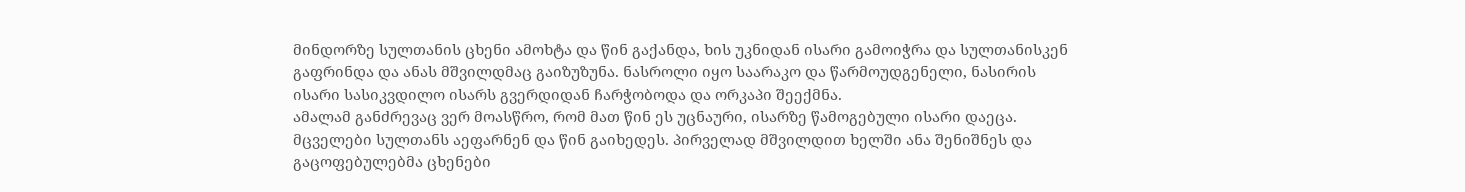მინდორზე სულთანის ცხენი ამოხტა და წინ გაქანდა, ხის უკნიდან ისარი გამოიჭრა და სულთანისკენ გაფრინდა და ანას მშვილდმაც გაიზუზუნა. ნასროლი იყო საარაკო და წარმოუდგენელი, ნასირის ისარი სასიკვდილო ისარს გვერდიდან ჩარჭობოდა და ორკაპი შეექმნა.
ამალამ განძრევაც ვერ მოასწრო, რომ მათ წინ ეს უცნაური, ისარზე წამოგებული ისარი დაეცა. მცველები სულთანს აეფარნენ და წინ გაიხედეს. პირველად მშვილდით ხელში ანა შენიშნეს და გაცოფებულებმა ცხენები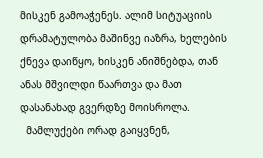მისკენ გამოაჭენეს. ალიმ სიტუაციის დრამატულობა მაშინვე იაზრა, ხელების ქნევა დაიწყო, ხისკენ ანიშნებდა, თან ანას მშვილდი წაართვა და მათ დასანახად გვერდზე მოისროლა.
  მამლუქები ორად გაიყვნენ,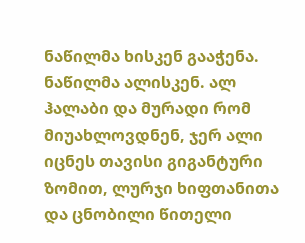ნაწილმა ხისკენ გააჭენა. ნაწილმა ალისკენ. ალ ჰალაბი და მურადი რომ მიუახლოვდნენ, ჯერ ალი იცნეს თავისი გიგანტური ზომით, ლურჯი ხიფთანითა და ცნობილი წითელი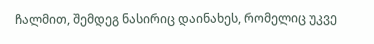ჩალმით, შემდეგ ნასირიც დაინახეს, რომელიც უკვე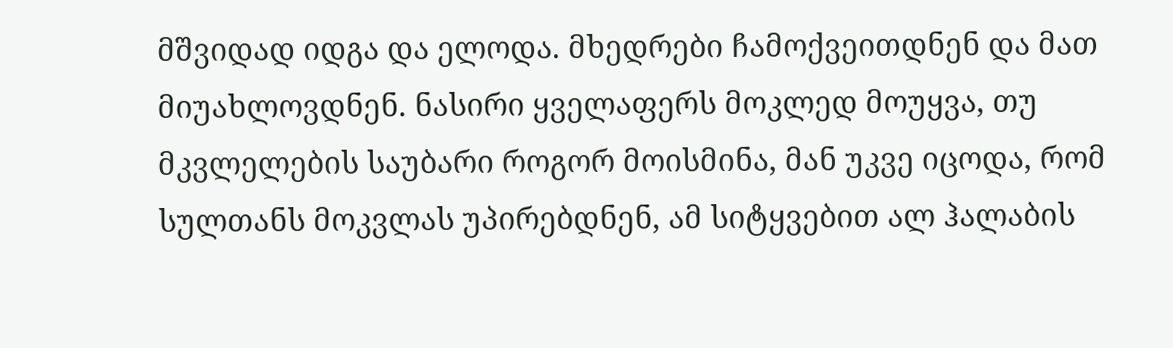მშვიდად იდგა და ელოდა. მხედრები ჩამოქვეითდნენ და მათ მიუახლოვდნენ. ნასირი ყველაფერს მოკლედ მოუყვა, თუ მკვლელების საუბარი როგორ მოისმინა, მან უკვე იცოდა, რომ სულთანს მოკვლას უპირებდნენ, ამ სიტყვებით ალ ჰალაბის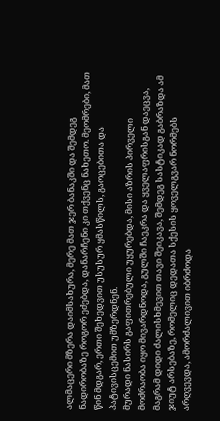ალმაცერი მზერა დაიმსახურა, მერე მათ ჯერ ბანაკში და შემდეგ ნადირობაზე როგორ ეძებდა, დანარჩენი კი თქვენც ნახეთო. მეომრები, მათ წინ მდგარ, ერთი შეხედვით უსუსურ ყმასწილს, გაოცებითა და პატივისცემით უმზერდნენ.
მურადი ნასირს გაფითრებული უყურებდა, მისი აზრის პირველი მოძრაობა იყო მივარდნოდა, გულში ჩაეკრა და ყველაფრისგან დაეცვა, მაგრამ დიდი ძალისხმევით თავი შეიკავა, შემდეგ სასტიკად გაბრაზდა ამ ჯიუტ არსებაზე, რომელიც დედათა სქესის ყოველგვარ ნორმებს არღვევდა, ამორძალივით იბრძოდა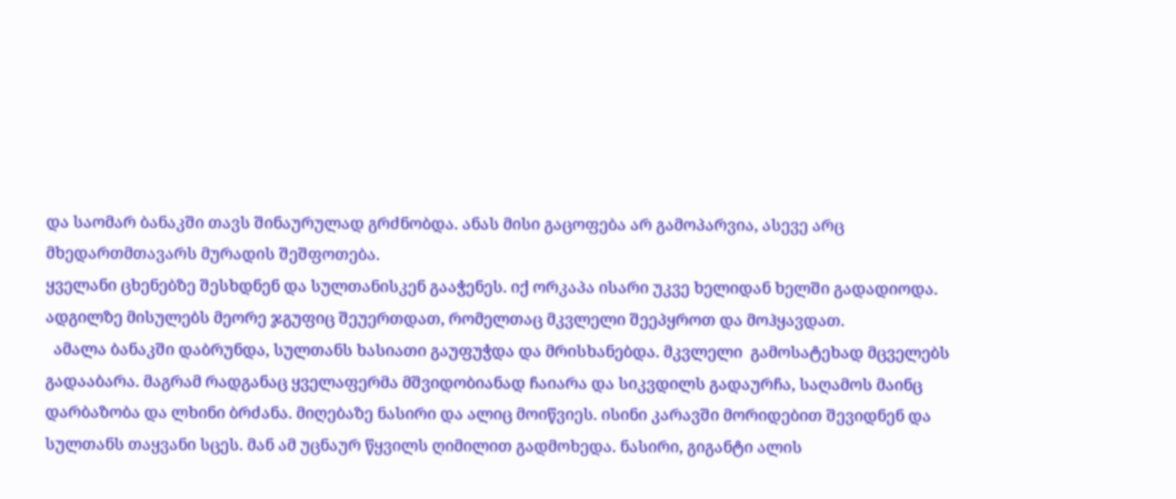და საომარ ბანაკში თავს შინაურულად გრძნობდა. ანას მისი გაცოფება არ გამოპარვია, ასევე არც მხედართმთავარს მურადის შეშფოთება.
ყველანი ცხენებზე შესხდნენ და სულთანისკენ გააჭენეს. იქ ორკაპა ისარი უკვე ხელიდან ხელში გადადიოდა. ადგილზე მისულებს მეორე ჯგუფიც შეუერთდათ, რომელთაც მკვლელი შეეპყროთ და მოჰყავდათ.
  ამალა ბანაკში დაბრუნდა, სულთანს ხასიათი გაუფუჭდა და მრისხანებდა. მკვლელი  გამოსატეხად მცველებს  გადააბარა. მაგრამ რადგანაც ყველაფერმა მშვიდობიანად ჩაიარა და სიკვდილს გადაურჩა, საღამოს მაინც დარბაზობა და ლხინი ბრძანა. მიღებაზე ნასირი და ალიც მოიწვიეს. ისინი კარავში მორიდებით შევიდნენ და სულთანს თაყვანი სცეს. მან ამ უცნაურ წყვილს ღიმილით გადმოხედა. ნასირი, გიგანტი ალის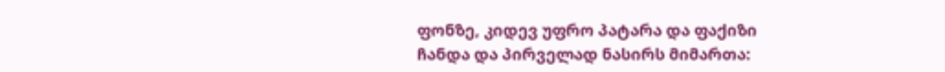ფონზე, კიდევ უფრო პატარა და ფაქიზი ჩანდა და პირველად ნასირს მიმართა: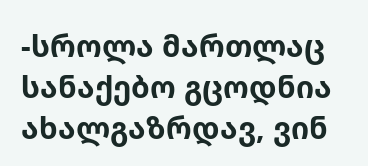-სროლა მართლაც სანაქებო გცოდნია  ახალგაზრდავ, ვინ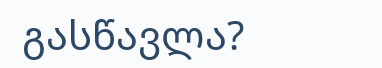გასწავლა?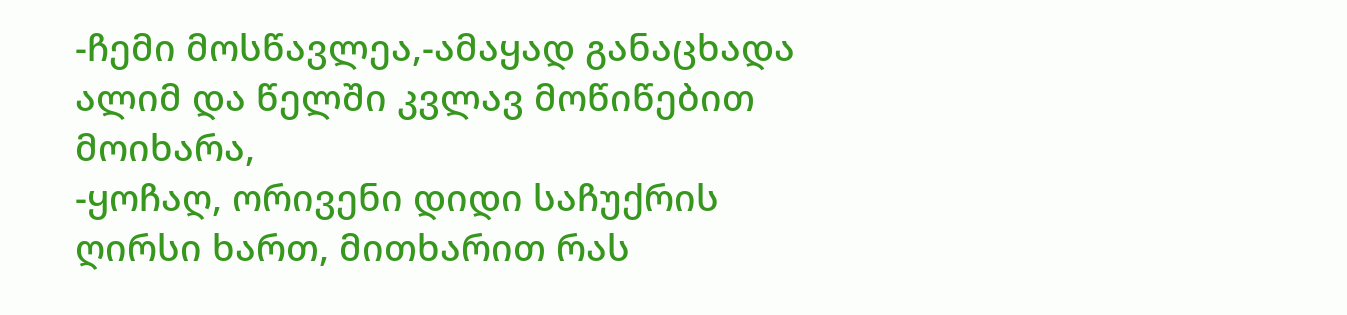-ჩემი მოსწავლეა,-ამაყად განაცხადა ალიმ და წელში კვლავ მოწიწებით მოიხარა,                                                                                                                                                                                                                                                                  -ყოჩაღ, ორივენი დიდი საჩუქრის ღირსი ხართ, მითხარით რას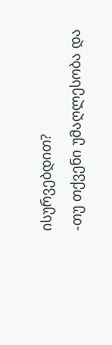ისურვებდით?                                                                                                                                                                                                                                                              -თუ თქვენი უმაღლესობა და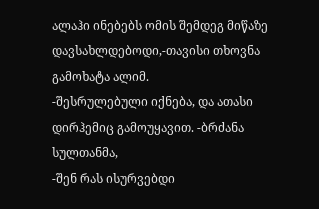ალაჰი ინებებს ომის შემდეგ მიწაზე დავსახლდებოდი,-თავისი თხოვნა გამოხატა ალიმ.                                                                                                                                                                                      -შესრულებული იქნება, და ათასი დირჰემიც გამოუყავით. -ბრძანა სულთანმა,                                                                                                                                                                                                                                                                  -შენ რას ისურვებდი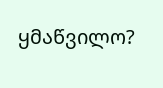ყმაწვილო?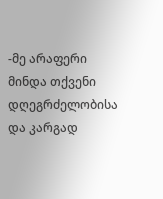-მე არაფერი მინდა თქვენი დღეგრძელობისა და კარგად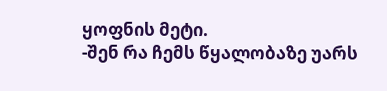ყოფნის მეტი.                                                                                                                                                                                                                                                                        -შენ რა ჩემს წყალობაზე უარს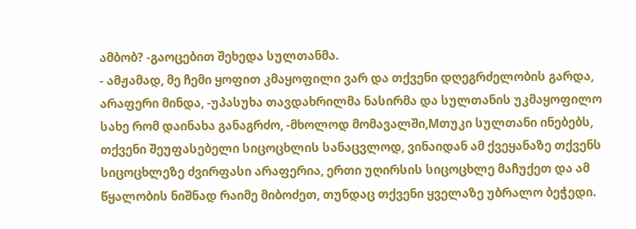ამბობ? -გაოცებით შეხედა სულთანმა.                                                                                                                                                                                                                                                                          - ამჟამად, მე ჩემი ყოფით კმაყოფილი ვარ და თქვენი დღეგრძელობის გარდა, არაფერი მინდა, -უპასუხა თავდახრილმა ნასირმა და სულთანის უკმაყოფილო სახე რომ დაინახა განაგრძო, -მხოლოდ მომავალში,Mთუკი სულთანი ინებებს, თქვენი შეუფასებელი სიცოცხლის სანაცვლოდ, ვინაიდან ამ ქვეყანაზე თქვენს სიცოცხლეზე ძვირფასი არაფერია, ერთი უღირსის სიცოცხლე მაჩუქეთ და ამ წყალობის ნიშნად რაიმე მიბოძეთ, თუნდაც თქვენი ყველაზე უბრალო ბეჭედი.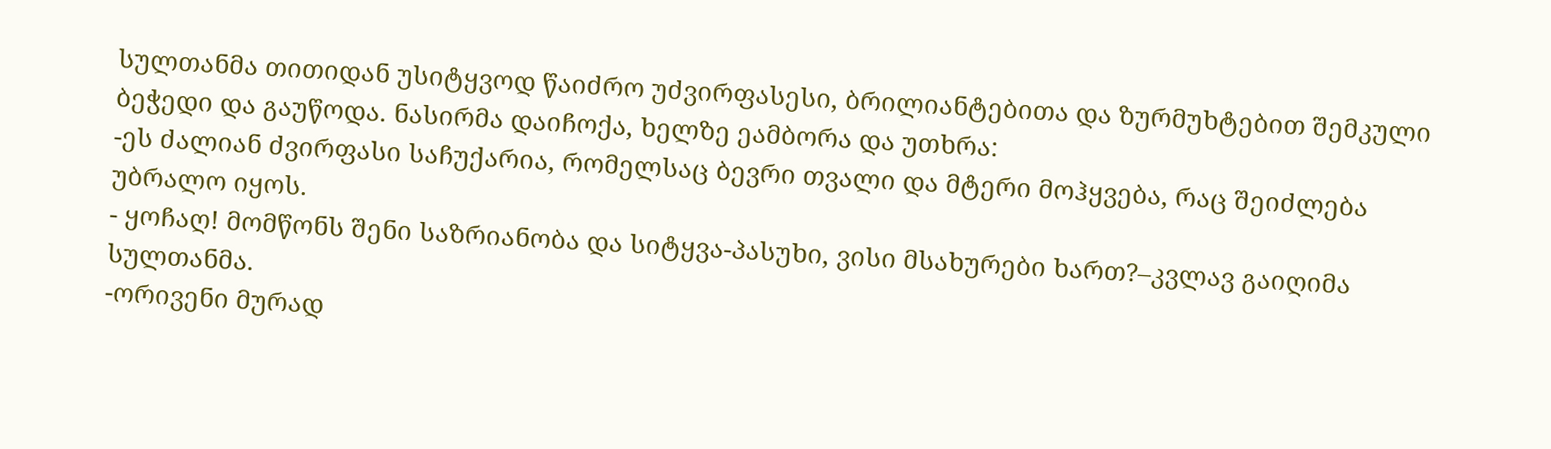სულთანმა თითიდან უსიტყვოდ წაიძრო უძვირფასესი, ბრილიანტებითა და ზურმუხტებით შემკული ბეჭედი და გაუწოდა. ნასირმა დაიჩოქა, ხელზე ეამბორა და უთხრა:
-ეს ძალიან ძვირფასი საჩუქარია, რომელსაც ბევრი თვალი და მტერი მოჰყვება, რაც შეიძლება უბრალო იყოს.                                                                                                                                                                        - ყოჩაღ! მომწონს შენი საზრიანობა და სიტყვა-პასუხი, ვისი მსახურები ხართ?–კვლავ გაიღიმა სულთანმა.                                                                                                                                                                                                      -ორივენი მურად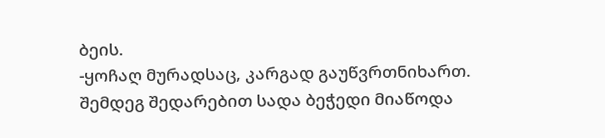ბეის.                                                                                                                                                                                                                                                                                                                                                                -ყოჩაღ მურადსაც, კარგად გაუწვრთნიხართ.
შემდეგ შედარებით სადა ბეჭედი მიაწოდა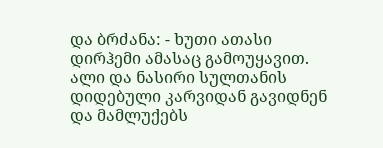და ბრძანა: - ხუთი ათასი დირჰემი ამასაც გამოუყავით.
ალი და ნასირი სულთანის დიდებული კარვიდან გავიდნენ და მამლუქებს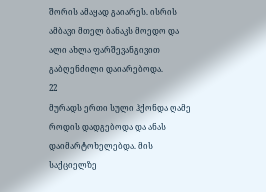შორის ამაყად გაიარეს. ისრის ამბავი მთელ ბანაკს მოედო და ალი ახლა ფარშევანგივით გაბღენძილი დაიარებოდა.
22
მურადს ერთი სული ჰქონდა ღამე როდის დადგებოდა და ანას დაიმარტოხელებდა. მის საქციელზე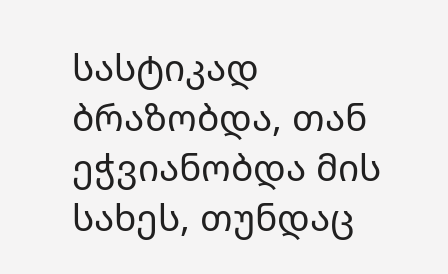სასტიკად ბრაზობდა, თან ეჭვიანობდა მის სახეს, თუნდაც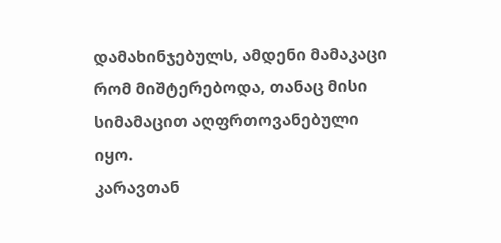დამახინჯებულს, ამდენი მამაკაცი რომ მიშტერებოდა, თანაც მისი სიმამაცით აღფრთოვანებული იყო.
კარავთან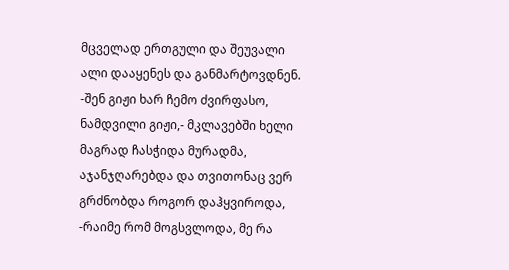მცველად ერთგული და შეუვალი ალი დააყენეს და განმარტოვდნენ.                                                                                                                                                                                                                                                                    -შენ გიჟი ხარ ჩემო ძვირფასო, ნამდვილი გიჟი,- მკლავებში ხელი მაგრად ჩასჭიდა მურადმა, აჯანჯღარებდა და თვითონაც ვერ გრძნობდა როგორ დაჰყვიროდა,                                                                              -რაიმე რომ მოგსვლოდა, მე რა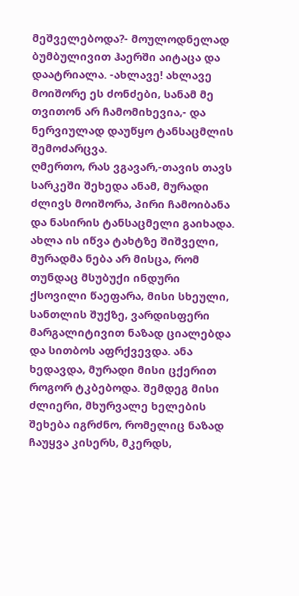მეშველებოდა?- მოულოდნელად ბუმბულივით ჰაერში აიტაცა და დაატრიალა. -ახლავე! ახლავე მოიშორე ეს ძონძები, სანამ მე თვითონ არ ჩამომიხევია,- და ნერვიულად დაუწყო ტანსაცმლის შემოძარცვა.                                                                                                                                                                                                                                                                                                                                                ღმერთო, რას ვგავარ,-თავის თავს სარკეში შეხედა ანამ, მურადი ძლივს მოიშორა, პირი ჩამოიბანა და ნასირის ტანსაცმელი გაიხადა. ახლა ის იწვა ტახტზე შიშველი, მურადმა ნება არ მისცა, რომ თუნდაც მსუბუქი ინდური ქსოვილი წაეფარა, მისი სხეული, სანთლის შუქზე, ვარდისფერი მარგალიტივით ნაზად ციალებდა და სითბოს აფრქვევდა. ანა ხედავდა, მურადი მისი ცქერით როგორ ტკბებოდა. შემდეგ მისი ძლიერი, მხურვალე ხელების შეხება იგრძნო, რომელიც ნაზად ჩაუყვა კისერს, მკერდს,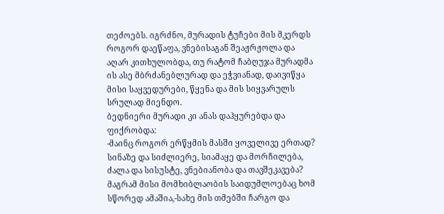თეძოებს. იგრძნო, მურადის ტუჩები მის მკერდს როგორ დაეწაფა, ვნებისაგან შეაჟრჟოლა და აღარ კითხულობდა, თუ რატომ ჩაბღუჯა მურადმა ის ასე მბრძანებლურად და ეჭვიანად, დაივიწყა მისი საყვედურები, წყენა და მის სიყვარულს სრულად მიენდო.
ბედნიერი მურადი კი ანას დაჰყურებდა და ფიქრობდა:
-მაინც როგორ ერწყმის მასში ყოველივე ერთად? სინაზე და სიძლიერე, სიამაყე და მორჩილება, ძალა და სისუსტე, ვნებიანობა და თავშეკავება? მაგრამ მისი მომხიბლაობის საიდუმლოებაც ხომ სწორედ ამაშია,-სახე მის თმებში ჩარგო და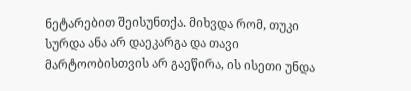ნეტარებით შეისუნთქა. მიხვდა რომ, თუკი სურდა ანა არ დაეკარგა და თავი მარტოობისთვის არ გაეწირა, ის ისეთი უნდა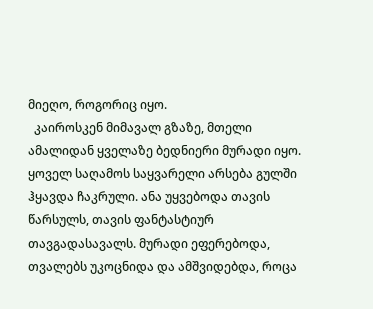მიეღო, როგორიც იყო.
  კაიროსკენ მიმავალ გზაზე, მთელი ამალიდან ყველაზე ბედნიერი მურადი იყო. ყოველ საღამოს საყვარელი არსება გულში ჰყავდა ჩაკრული. ანა უყვებოდა თავის წარსულს, თავის ფანტასტიურ თავგადასავალს. მურადი ეფერებოდა, თვალებს უკოცნიდა და ამშვიდებდა, როცა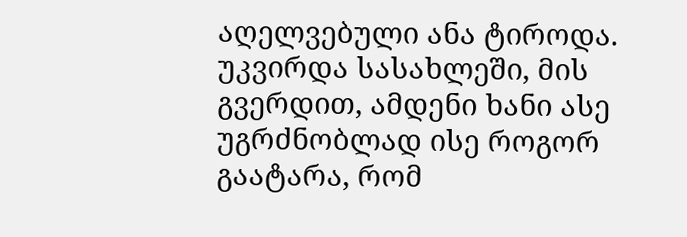აღელვებული ანა ტიროდა. უკვირდა სასახლეში, მის გვერდით, ამდენი ხანი ასე უგრძნობლად ისე როგორ გაატარა, რომ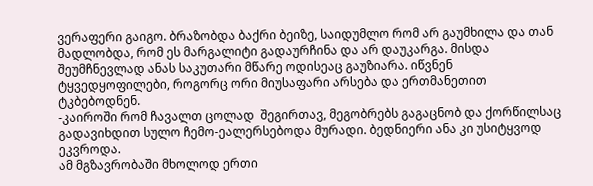ვერაფერი გაიგო. ბრაზობდა ბაქრი ბეიზე, საიდუმლო რომ არ გაუმხილა და თან მადლობდა, რომ ეს მარგალიტი გადაურჩინა და არ დაუკარგა. მისდა შეუმჩნევლად ანას საკუთარი მწარე ოდისეაც გაუზიარა. იწვნენ ტყვედყოფილები, როგორც ორი მიუსაფარი არსება და ერთმანეთით ტკბებოდნენ.
-კაიროში რომ ჩავალთ ცოლად  შეგირთავ, მეგობრებს გაგაცნობ და ქორწილსაც გადავიხდით სულო ჩემო-ეალერსებოდა მურადი. ბედნიერი ანა კი უსიტყვოდ ეკვროდა.
ამ მგზავრობაში მხოლოდ ერთი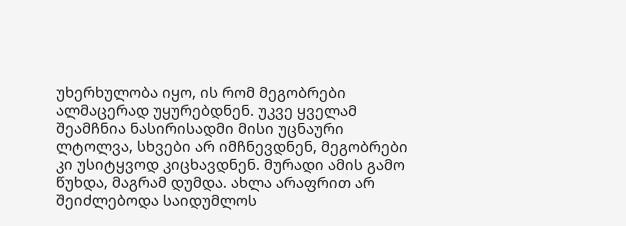უხერხულობა იყო, ის რომ მეგობრები ალმაცერად უყურებდნენ. უკვე ყველამ შეამჩნია ნასირისადმი მისი უცნაური ლტოლვა, სხვები არ იმჩნევდნენ, მეგობრები კი უსიტყვოდ კიცხავდნენ. მურადი ამის გამო წუხდა, მაგრამ დუმდა. ახლა არაფრით არ შეიძლებოდა საიდუმლოს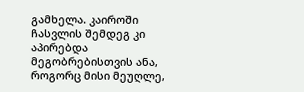გამხელა. კაიროში ჩასვლის შემდეგ კი აპირებდა მეგობრებისთვის ანა, როგორც მისი მეუღლე,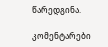წარედგინა.

კომენტარები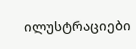ილუსტრაციები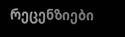რეცენზიები